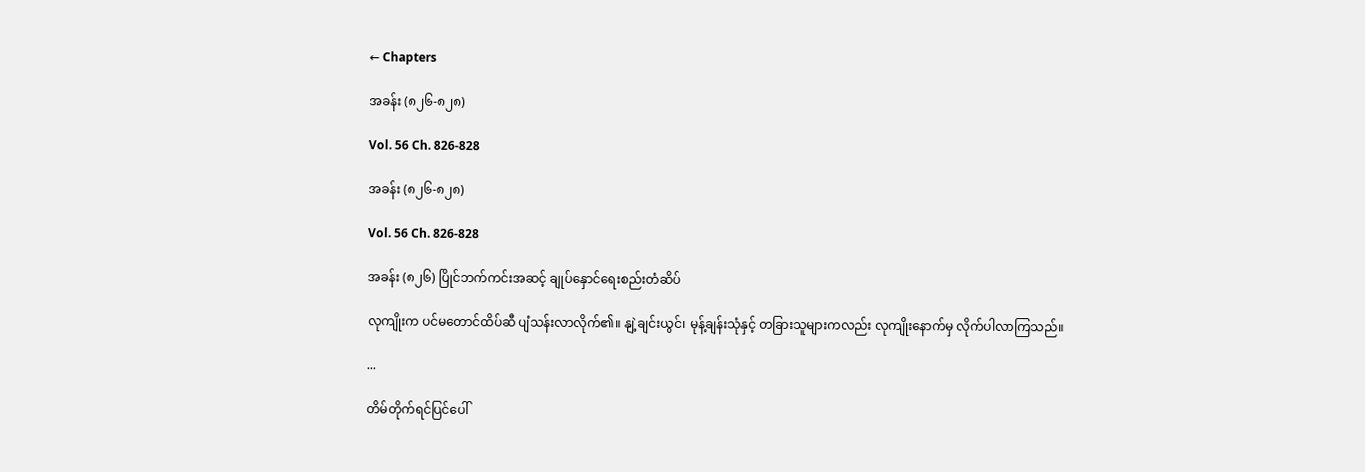← Chapters

အခန်း (၈၂၆-၈၂၈)

Vol. 56 Ch. 826-828

အခန်း (၈၂၆-၈၂၈)

Vol. 56 Ch. 826-828

အခန်း (၈၂၆) ပြိုင်ဘက်ကင်းအဆင့် ချုပ်နှောင်ရေးစည်းတံဆိပ်

လုကျိုးက ပင်မတောင်ထိပ်ဆီ ပျံသန်းလာလိုက်၏။ နျဲ့ချင်းယွင်၊ မုန့်ချန်းသုံနှင့် တခြားသူများကလည်း လုကျိုးနောက်မှ လိုက်ပါလာကြသည်။

...

တိမ်တိုက်ရင်ပြင်ပေါ်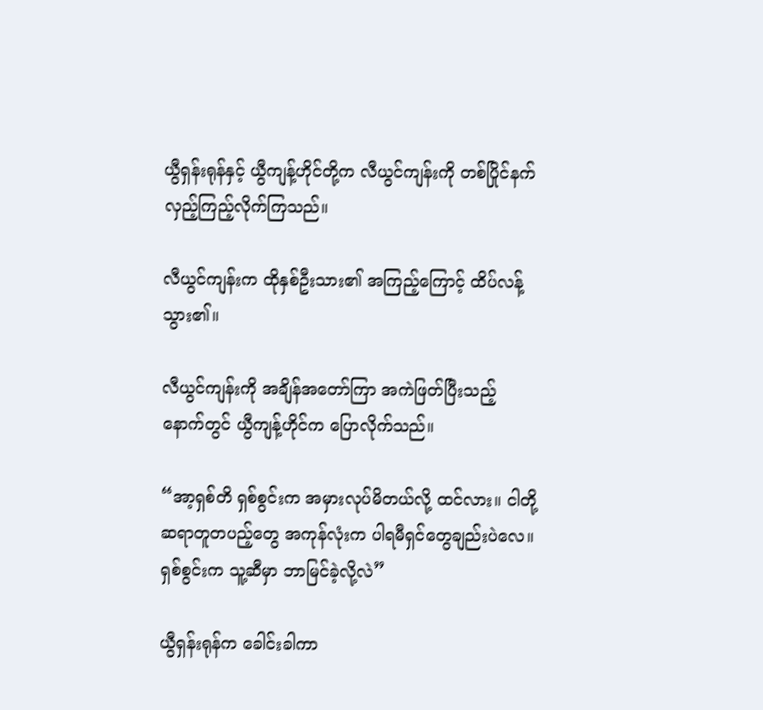ယွီရှန်းရုန်နှင့် ယွီကျန့်ဟိုင်တို့က လီယွင်ကျန်းကို တစ်ပြိုင်နက် လှည့်ကြည့်လိုက်ကြသည်။

လီယွင်ကျန်းက ထိုနှစ်ဦးသား၏ အကြည့်ကြောင့် ထိပ်လန့်သွား၏။

လီယွင်ကျန်းကို အချိန်အတော်ကြာ အကဲဖြတ်ပြီးသည့်နောက်တွင် ယွီကျန့်ဟိုင်က ပြောလိုက်သည်။

“အာ့ရှစ်တိ ရှစ်စွင်းက အမှားလုပ်မိတယ်လို့ ထင်လား။ ငါတို့ ဆရာတူတပည့်တွေ အကုန်လုံးက ပါရမီရှင်တွေချည်းပဲလေ။ ရှစ်စွင်းက သူ့ဆီမှာ ဘာမြင်ခဲ့လို့လဲ”

ယွီရှန်းရုန်က ခေါင်းခါကာ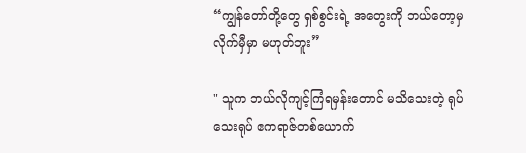“ကျွန်တော်တို့တွေ ရှစ်စွင်းရဲ့ အတွေးကို ဘယ်တော့မှ လိုက်မှီမှာ မဟုတ်ဘူး”

" သူက ဘယ်လိုကျင့်ကြံရမှန်းတောင် မသိသေးတဲ့ ရုပ်သေးရုပ် ဧကရာဇ်တစ်ယောက်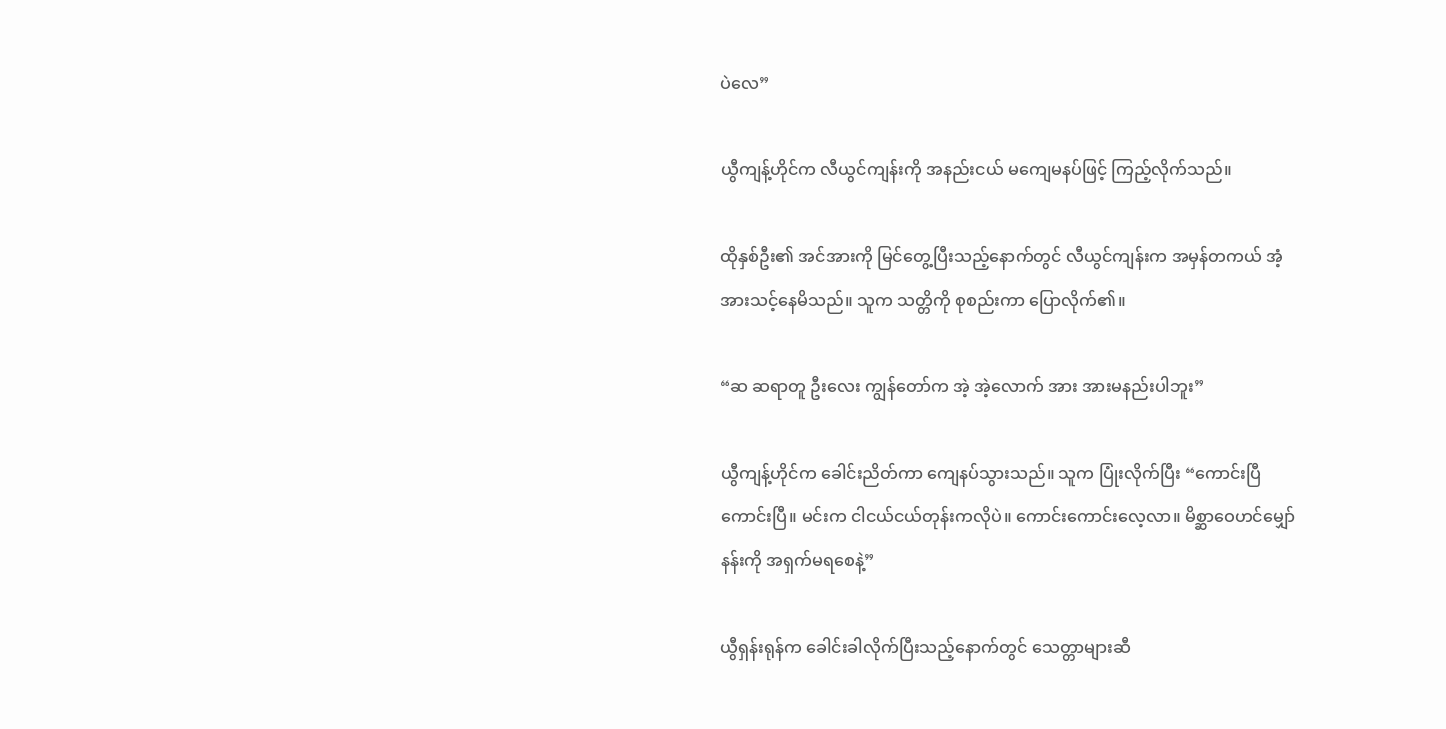ပဲလေ”

ယွီကျန့်ဟိုင်က လီယွင်ကျန်းကို အနည်းငယ် မကျေမနပ်ဖြင့် ကြည့်လိုက်သည်။

ထိုနှစ်ဦး၏ အင်အားကို မြင်တွေ့ပြီးသည့်နောက်တွင် လီယွင်ကျန်းက အမှန်တကယ် အံ့အားသင့်နေမိသည်။ သူက သတ္တိကို စုစည်းကာ ပြောလိုက်၏။

“ဆ ဆရာတူ ဦးလေး ကျွန်တော်က အဲ့ အဲ့လောက် အား အားမနည်းပါဘူး”

ယွီကျန့်ဟိုင်က ခေါင်းညိတ်ကာ ကျေနပ်သွားသည်။ သူက ပြုံးလိုက်ပြီး “ကောင်းပြီ ကောင်းပြီ။ မင်းက ငါငယ်ငယ်တုန်းကလိုပဲ။ ကောင်းကောင်းလေ့လာ။ မိစ္ဆာဝေဟင်မျှော်နန်းကို အရှက်မရစေနဲ့”

ယွီရှန်းရုန်က ခေါင်းခါလိုက်ပြီးသည့်နောက်တွင် သေတ္တာများဆီ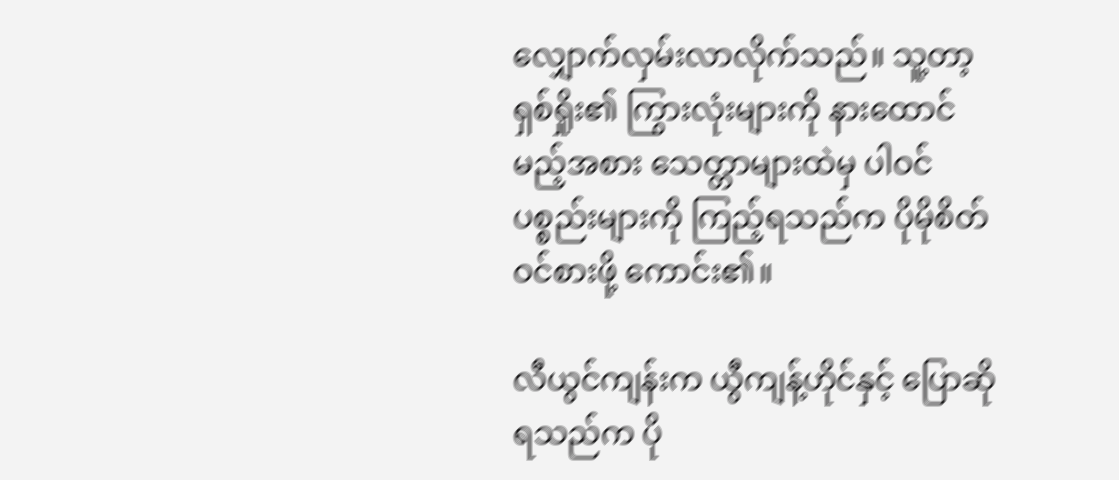လျှောက်လှမ်းလာလိုက်သည်။ သူ့တာ့ရှစ်ရှိုး၏ ကြွားလုံးများကို နားထောင်မည့်အစား သေတ္တာများထဲမှ ပါဝင်ပစ္စည်းများကို ကြည့်ရသည်က ပိုမိုစိတ်ဝင်စားဖို့ ကောင်း၏။

လီယွင်ကျန်းက ယွီကျန့်ဟိုင်နှင့် ပြောဆိုရသည်က ပို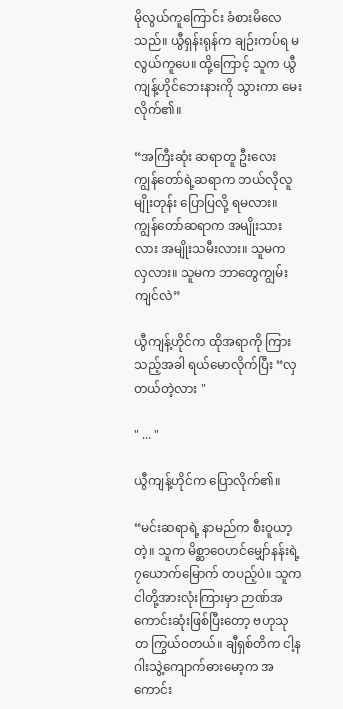မိုလွယ်ကူကြောင်း ခံစားမိလေသည်။ ယွီရှန်းရုန်က ချဉ်းကပ်ရ မလွယ်ကူပေ။ ထို့ကြောင့် သူက ယွီကျန့်ဟိုင်ဘေးနားကို သွားကာ မေးလိုက်၏။

“အကြီးဆုံး ဆရာတူ ဦးလေး ကျွန်တော်ရဲ့ဆရာက ဘယ်လိုလူမျိုးတုန်း ပြောပြလို့ ရမလား။ ကျွန်တော်ဆရာက အမျိုးသားလား အမျိုးသမီးလား။ သူမက လှလား။ သူမက ဘာတွေကျွမ်းကျင်လဲ”

ယွီကျန့်ဟိုင်က ထိုအရာကို ကြားသည့်အခါ ရယ်မောလိုက်ပြီး “လှတယ်တဲ့လား "

" ... "

ယွီကျန့်ဟိုင်က ပြောလိုက်၏။

“မင်းဆရာရဲ့ နာမည်က စီးဝူယာ့တဲ့။ သူက မိစ္ဆာဝေဟင်မျှော်နန်းရဲ့ ၇ယောက်မြောက် တပည့်ပဲ။ သူက ငါတို့အားလုံးကြားမှာ ဉာဏ်အကောင်းဆုံးဖြစ်ပြီးတော့ ဗဟုသုတ ကြွယ်ဝတယ်။ ချီရှစ်တိက ငါ့နဂါးသွဲ့ကျောက်ဓားမော့က အကောင်း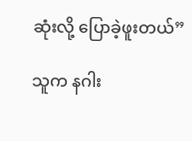ဆုံးလို့ ပြောခဲ့ဖူးတယ်”

သူက နဂါး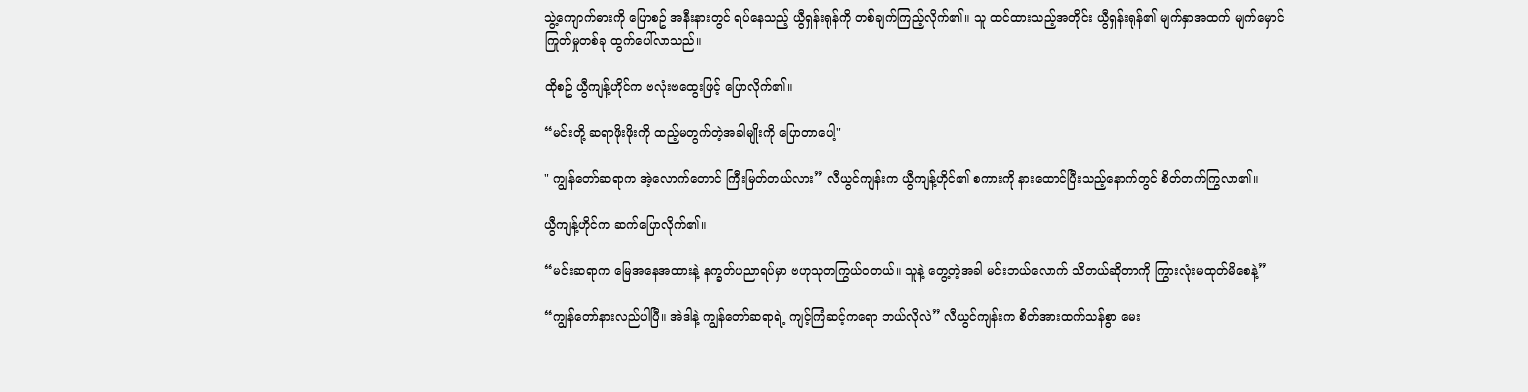သွဲ့ကျောက်ဓားကို ပြောစဥ် အနီးနားတွင် ရပ်နေသည့် ယွီရှန်းရုန်ကို တစ်ချက်ကြည့်လိုက်၏။ သူ ထင်ထားသည့်အတိုင်း ယွီရှန်းရုန်၏ မျက်နှာအထက် မျက်မှောင်ကြုတ်မှုတစ်ခု ထွက်ပေါ်လာသည်။

ထိုစဥ် ယွီကျန့်ဟိုင်က ဗလုံးဗထွေးဖြင့် ပြောလိုက်၏။

“မင်းတို့ ဆရာဖိုးဖိုးကို ထည့်မတွက်တဲ့အခါမျိုးကို ပြောတာပေါ့"

" ကျွန်တော်ဆရာက အဲ့လောက်တောင် ကြီးမြတ်တယ်လား” လီယွင်ကျန်းက ယွီကျန့်ဟိုင်၏ စကားကို နားထောင်ပြီးသည့်နောက်တွင် စိတ်တက်ကြွလာ၏။

ယွီကျန့်ဟိုင်က ဆက်ပြောလိုက်၏။

“မင်းဆရာက မြေအနေအထားနဲ့ နက္ခတ်ပညာရပ်မှာ ဗဟုသုတကြွယ်ဝတယ်။ သူနဲ့ တွေ့တဲ့အခါ မင်းဘယ်လောက် သိတယ်ဆိုတာကို ကြွားလုံးမထုတ်မိစေနဲ့”

“ကျွန်တော်နားလည်ပါပြီ။ အဲဒါနဲ့ ကျွန်တော်ဆရာရဲ့ ကျင့်ကြံဆင့်ကရော ဘယ်လိုလဲ” လီယွင်ကျန်းက စိတ်အားထက်သန်စွာ မေး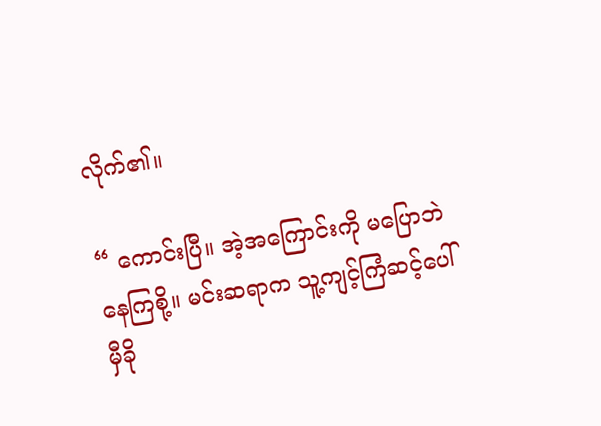လိုက်၏။

“ ကောင်းပြီ။ အဲ့အကြောင်းကို မပြောဘဲ နေကြစို့။ မင်းဆရာက သူ့ကျင့်ကြံဆင့်ပေါ် မှီခို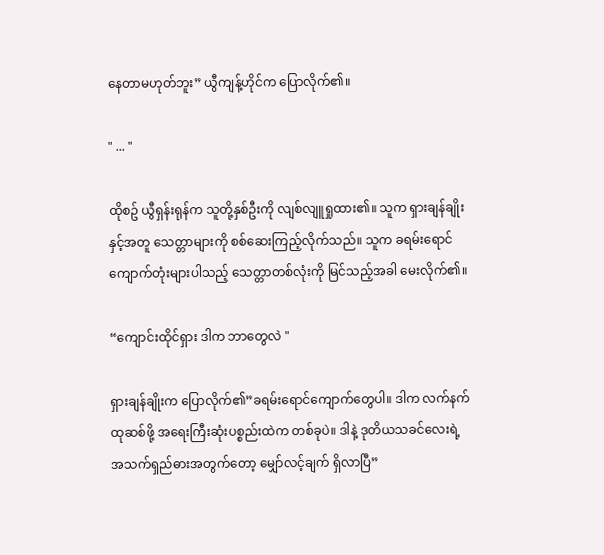နေတာမဟုတ်ဘူး” ယွီကျန့်ဟိုင်က ပြောလိုက်၏။

" ... "

ထိုစဥ် ယွီရှန်းရုန်က သူတို့နှစ်ဦးကို လျစ်လျူရှုထား၏။ သူက ရှားချန်ချိုးနှင့်အတူ သေတ္တာများကို စစ်ဆေးကြည့်လိုက်သည်။ သူက ခရမ်းရောင် ကျောက်တုံးများပါသည့် သေတ္တာတစ်လုံးကို မြင်သည့်အခါ မေးလိုက်၏။

“ကျောင်းထိုင်ရှား ဒါက ဘာတွေလဲ "

ရှားချန်ချိုးက ပြောလိုက်၏”ခရမ်းရောင်ကျောက်တွေပါ။ ဒါက လက်နက်ထုဆစ်ဖို့ အရေးကြီးဆုံးပစ္စည်းထဲက တစ်ခုပဲ။ ဒါနဲ့ ဒုတိယသခင်လေးရဲ့ အသက်ရှည်ဓားအတွက်တော့ မျှော်လင့်ချက် ရှိလာပြီ”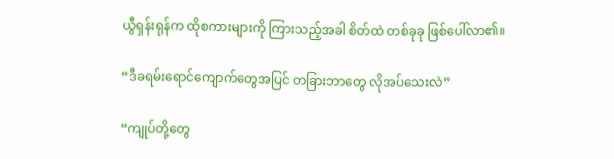ယွီရှန်းရုန်က ထိုစကားများကို ကြားသည့်အခါ စိတ်ထဲ တစ်ခုခု ဖြစ်ပေါ်လာ၏။

“ဒီခရမ်းရောင်ကျောက်တွေအပြင် တခြားဘာတွေ လိုအပ်သေးလဲ”

“ကျုပ်တို့တွေ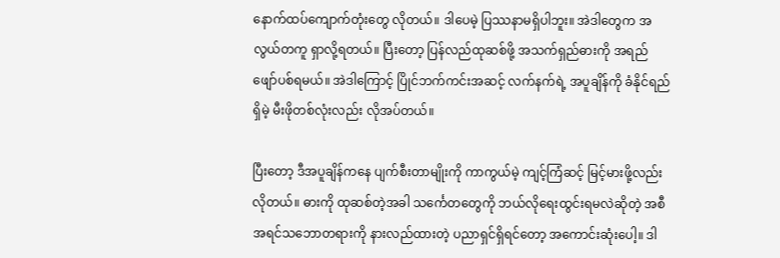နောက်ထပ်ကျောက်တုံးတွေ လိုတယ်။ ဒါပေမဲ့ ပြဿနာမရှိပါဘူး။ အဲဒါတွေက အလွယ်တကူ ရှာလို့ရတယ်။ ပြီးတော့ ပြန်လည်ထုဆစ်ဖို့ အသက်ရှည်ဓားကို အရည်ဖျော်ပစ်ရမယ်။ အဲဒါကြောင့် ပြိုင်ဘက်ကင်းအဆင့် လက်နက်ရဲ့ အပူချိန်ကို ခံနိုင်ရည်ရှိမဲ့ မီးဖိုတစ်လုံးလည်း လိုအပ်တယ်။

ပြီးတော့ ဒီအပူချိန်ကနေ ပျက်စီးတာမျိုးကို ကာကွယ်မဲ့ ကျင့်ကြံဆင့် မြင့်မားဖို့လည်း လိုတယ်။ ဓားကို ထုဆစ်တဲ့အခါ သင်္ကေတတွေကို ဘယ်လိုရေးထွင်းရမလဲဆိုတဲ့ အစီအရင်သဘောတရားကို နားလည်ထားတဲ့ ပညာရှင်ရှိရင်တော့ အကောင်းဆုံးပေါ့။ ဒါ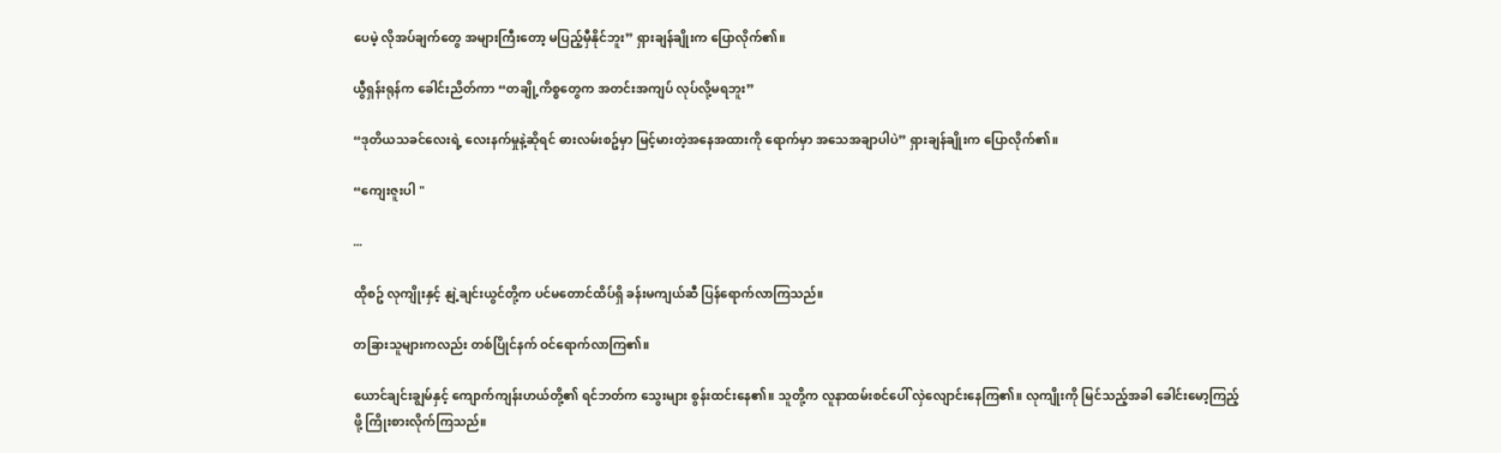ပေမဲ့ လိုအပ်ချက်တွေ အများကြီးတော့ မပြည့်မှီနိုင်ဘူး” ရှားချန်ချိုးက ပြောလိုက်၏။

ယွီရှန်းရုန်က ခေါင်းညိတ်ကာ “တချို့ကိစ္စတွေက အတင်းအကျပ် လုပ်လို့မရဘူး”

“ဒုတိယသခင်လေးရဲ့ လေးနက်မှုနဲ့ဆိုရင် ဓားလမ်းစဥ်မှာ မြင့်မားတဲ့အနေအထားကို ရောက်မှာ အသေအချာပါပဲ” ရှားချန်ချိုးက ပြောလိုက်၏။

“ကျေးဇူးပါ "

...

ထိုစဥ် လုကျိုးနှင့် နျဲ့ချင်းယွင်တို့က ပင်မတောင်ထိပ်ရှိ ခန်းမကျယ်ဆီ ပြန်ရောက်လာကြသည်။

တခြားသူများကလည်း တစ်ပြိုင်နက် ဝင်ရောက်လာကြ၏။

ယောင်ချင်းချွမ်နှင့် ကျောက်ကျန်းဟယ်တို့၏ ရင်ဘတ်က သွေးများ စွန်းထင်းနေ၏။ သူတို့က လူနာထမ်းစင်ပေါ် လှဲလျောင်းနေကြ၏။ လုကျိုးကို မြင်သည့်အခါ ခေါင်းမော့ကြည့်ဖို့ ကြိုးစားလိုက်ကြသည်။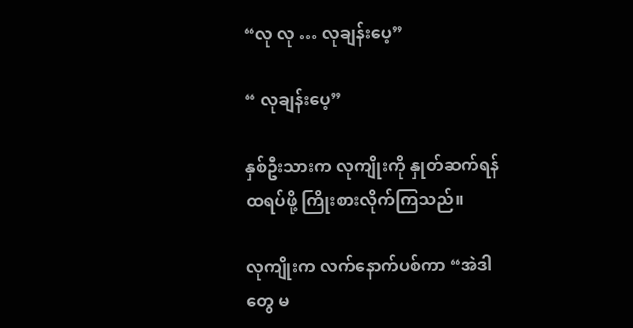“လု လု … လုချန်းပေ့”

“ လုချန်းပေ့”

နှစ်ဦးသားက လုကျိုးကို နှုတ်ဆက်ရန် ထရပ်ဖို့ ကြိုးစားလိုက်ကြသည်။

လုကျိုးက လက်နောက်ပစ်ကာ “အဲဒါတွေ မ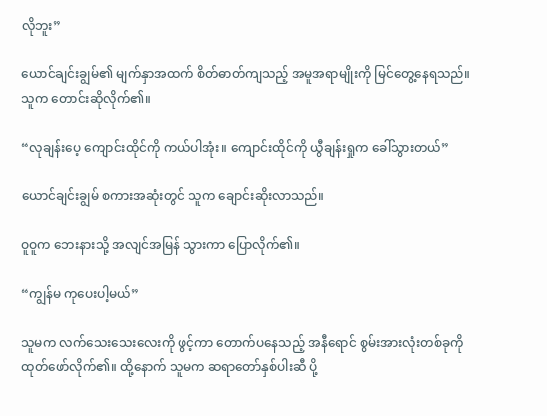လိုဘူး”

ယောင်ချင်းချွမ်၏ မျက်နှာအထက် စိတ်ဓာတ်ကျသည့် အမူအရာမျိုးကို မြင်တွေ့နေရသည်။ သူက တောင်းဆိုလိုက်၏။

“လုချန်းပေ့ ကျောင်းထိုင်ကို ကယ်ပါအုံး။ ကျောင်းထိုင်ကို ယွီချန်းရှုက ခေါ်သွားတယ်”

ယောင်ချင်းချွမ် စကားအဆုံးတွင် သူက ချောင်းဆိုးလာသည်။

ဝူဝူက ဘေးနားသို့ အလျင်အမြန် သွားကာ ပြောလိုက်၏။

“ကျွန်မ ကုပေးပါ့မယ်”

သူမက လက်သေးသေးလေးကို ဖွင့်ကာ တောက်ပနေသည့် အနီရောင် စွမ်းအားလုံးတစ်ခုကို ထုတ်ဖော်လိုက်၏။ ထို့နောက် သူမက ဆရာတော်နှစ်ပါးဆီ ပို့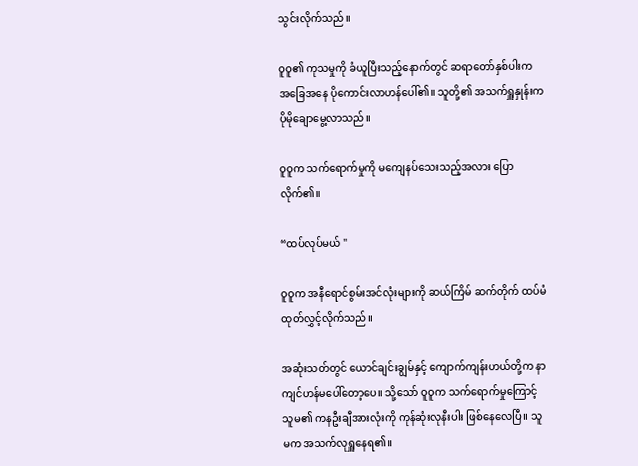သွင်းလိုက်သည်။

ဝူဝူ၏ ကုသမှုကို ခံယူပြီးသည့်နောက်တွင် ဆရာတော်နှစ်ပါးက အခြေအနေ ပိုကောင်းလာဟန်ပေါ်၏။ သူတို့၏ အသက်ရှူနှုန်းက ပိုမိုချောမွေ့လာသည်။

ဝူဝူက သက်ရောက်မှုကို မကျေနပ်သေးသည့်အလား ပြောလိုက်၏။

“ထပ်လုပ်မယ် "

ဝူဝူက အနီရောင်စွမ်းအင်လုံးများကို ဆယ်ကြိမ် ဆက်တိုက် ထပ်မံထုတ်လွှင့်လိုက်သည်။

အဆုံးသတ်တွင် ယောင်ချင်းချွမ်နှင့် ကျောက်ကျန်းဟယ်တို့က နာကျင်ဟန်မပေါ်တော့ပေ။ သို့သော် ဝူဝူက သက်ရောက်မှုကြောင့် သူမ၏ ကနဦးချီအားလုံးကို ကုန်ဆုံးလုနီးပါး ဖြစ်နေလေပြီ။ သူမက အသက်လုရှူနေရ၏။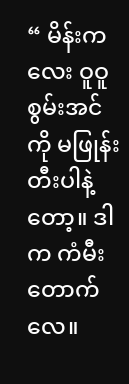“ မိန်းကလေး ဝူဝူ စွမ်းအင်ကို မဖြုန်းတီးပါနဲ့တော့။ ဒါက ကံမီးတောက်လေ။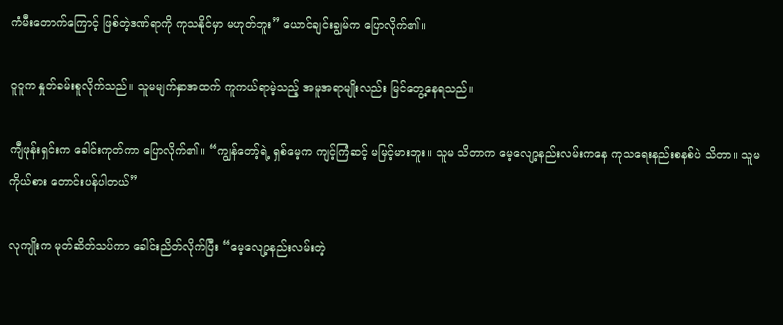ကံမီးတောက်ကြောင့် ဖြစ်တဲ့ဒဏ်ရာကို ကုသနိုင်မှာ မဟုတ်ဘူး” ယောင်ချင်းချွမ်က ပြောလိုက်၏။

ဝူဝူက နှုတ်ခမ်းစူလိုက်သည်။ သူမမျက်နှာအထက် ကူကယ်ရာမဲ့သည့် အမူအရာမျိုးလည်း မြင်တွေ့နေရသည်။

ကျီဖုန်းရှင်းက ခေါင်းကုတ်ကာ ပြောလိုက်၏။ “ကျွန်တော့်ရဲ့ ရှစ်မေ့က ကျင့်ကြံဆင့် မမြင့်မားဘူး။ သူမ သိတာက မေ့လျော့နည်းလမ်းကနေ ကုသရေးနည်းစနစ်ပဲ သိတာ။ သူမကိုယ်စား တောင်းပန်ပါတယ်”

လုကျိုးက မုတ်ဆိတ်သပ်ကာ ခေါင်းညိတ်လိုက်ပြီး “မေ့လျော့နည်းလမ်းတဲ့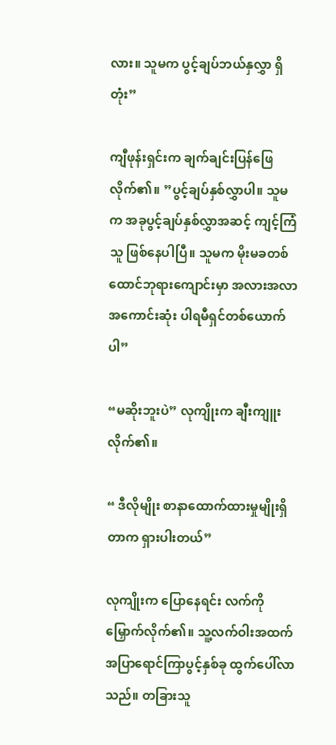လား။ သူမက ပွင့်ချပ်ဘယ်နှလွှာ ရှိတုံး”

ကျီဖုန်းရှင်းက ချက်ချင်းပြန်ဖြေလိုက်၏။ ”ပွင့်ချပ်နှစ်လွှာပါ။ သူမက အခုပွင့်ချပ်နှစ်လွှာအဆင့် ကျင့်ကြံသူ ဖြစ်နေပါပြီ။ သူမက မိုးမခတစ်ထောင်ဘုရားကျောင်းမှာ အလားအလာ အကောင်းဆုံး ပါရမီရှင်တစ်ယောက်ပါ”

“မဆိုးဘူးပဲ” လုကျိုးက ချီးကျူးလိုက်၏။

“ ဒီလိုမျိုး စာနာထောက်ထားမှုမျိုးရှိတာက ရှားပါးတယ်”

လုကျိုးက ပြောနေရင်း လက်ကို မြှောက်လိုက်၏။ သူ့လက်ဝါးအထက် အပြာရောင်ကြာပွင့်နှစ်ခု ထွက်ပေါ်လာသည်။ တခြားသူ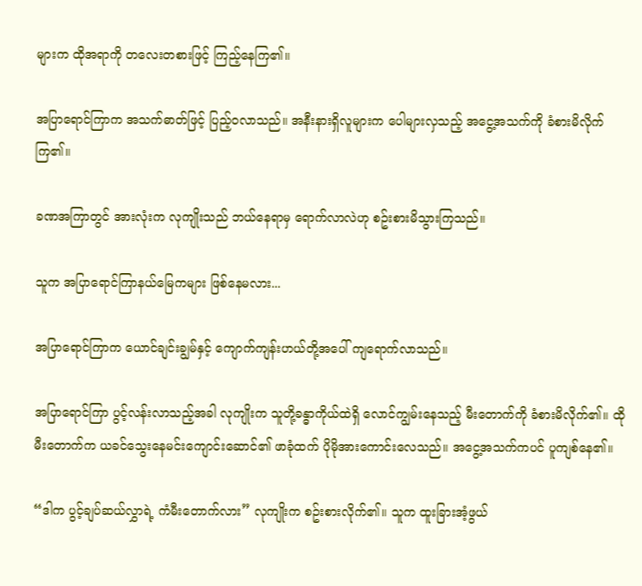များက ထိုအရာကို တလေးတစားဖြင့် ကြည့်နေကြ၏။

အပြာရောင်ကြာက အသက်ဓာတ်ဖြင့် ပြည့်ဝလာသည်။ အနီးနားရှိလူများက ပေါများလှသည့် အငွေ့အသက်ကို ခံစားမိလိုက်ကြ၏။

ခဏအကြာတွင် အားလုံးက လုကျိုးသည် ဘယ်နေရာမှ ရောက်လာလဲဟု စဥ်းစားမိသွားကြသည်။

သူက အပြာရောင်ကြာနယ်မြေကများ ဖြစ်နေမလား...

အပြာရောင်ကြာက ယောင်ချင်းချွမ်နှင့် ကျောက်ကျန်းဟယ်တို့အပေါ် ကျရောက်လာသည်။

အပြာရောင်ကြာ ပွင့်လန်းလာသည့်အခါ လုကျိုးက သူတို့ခန္ဓာကိုယ်ထဲရှိ လောင်ကျွမ်းနေသည့် မီးတောက်ကို ခံစားမိလိုက်၏။ ထိုမီးတောက်က ယခင်သွေးနေမင်းကျောင်းဆောင်၏ ဖာခုံထက် ပိုမိုအားကောင်းလေသည်။ အငွေ့အသက်ကပင် ပူကျစ်နေ၏။

“ဒါက ပွင့်ချပ်ဆယ်လွှာရဲ့ ကံမီးတောက်လား” လုကျိုးက စဥ်းစားလိုက်၏။ သူက ထူးခြားအံ့ဖွယ်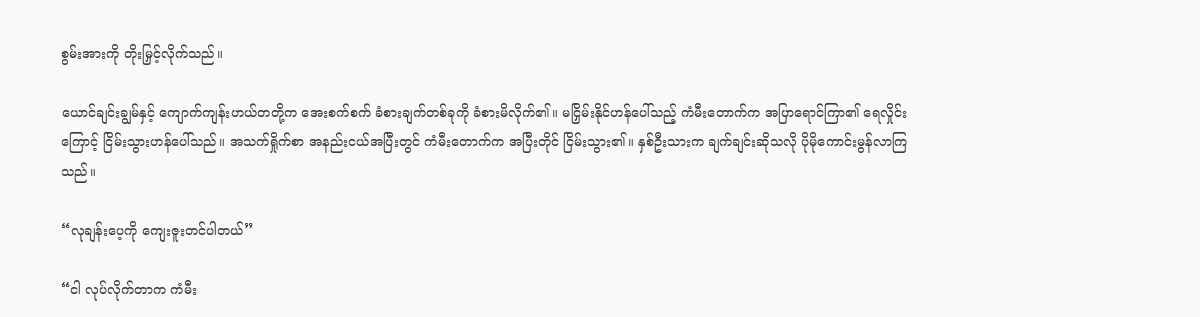စွမ်းအားကို တိုးမြှင့်လိုက်သည်။

ယောင်ချင်းချွမ်နှင့် ကျောက်ကျန်းဟယ်တတို့က အေးစက်စက် ခံစားချက်တစ်ခုကို ခံစားမိလိုက်၏။ မငြှိမ်းနိုင်ဟန်ပေါ်သည့် ကံမီးတောက်က အပြာရောင်ကြာ၏ ရေလှိုင်းကြောင့် ငြိမ်းသွားဟန်ပေါ်သည်။ အသက်ရှိုက်စာ အနည်းငယ်အပြီးတွင် ကံမီးတောက်က အပြီးတိုင် ငြိမ်းသွား၏။ နှစ်ဦးသားက ချက်ချင်းဆိုသလို ပိုမိုကောင်းမွန်လာကြသည်။

“လုချန်းပေ့ကို ကျေးဇူးတင်ပါတယ်”

“ငါ လုပ်လိုက်တာက ကံမီး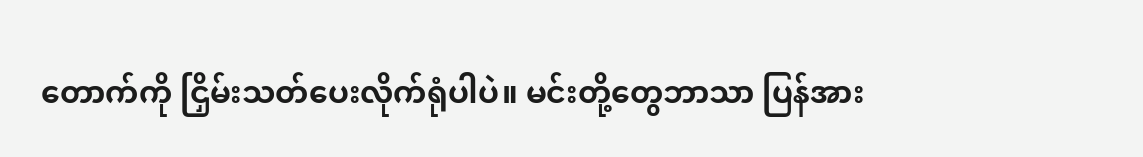တောက်ကို ငြှိမ်းသတ်ပေးလိုက်ရုံပါပဲ။ မင်းတို့တွေဘာသာ ပြန်အား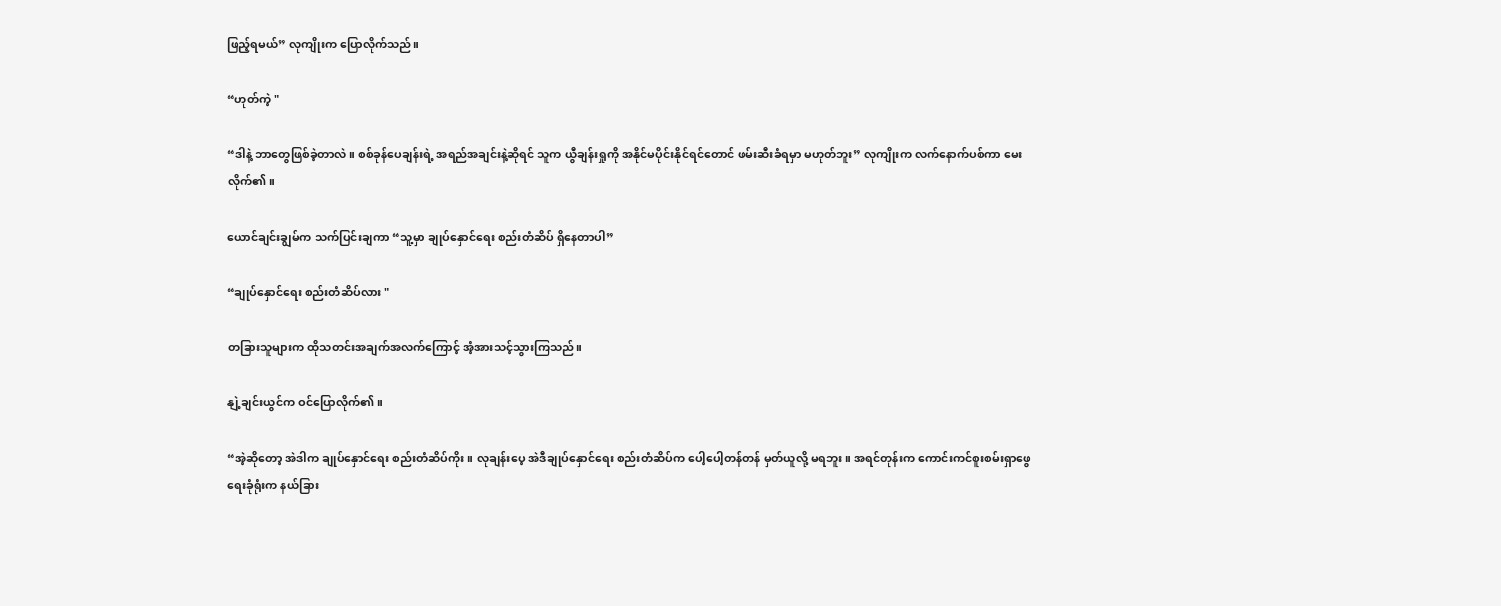ဖြည့်ရမယ်” လုကျိုးက ပြောလိုက်သည်။

“ဟုတ်ကဲ့ "

“ဒါနဲ့ ဘာတွေဖြစ်ခဲ့တာလဲ။ စစ်ခုန်ပေချန်းရဲ့ အရည်အချင်းနဲ့ဆိုရင် သူက ယွီချန်းရှုကို အနိုင်မပိုင်းနိုင်ရင်တောင် ဖမ်းဆီးခံရမှာ မဟုတ်ဘူး” လုကျိုးက လက်နောက်ပစ်ကာ မေးလိုက်၏။

ယောင်ချင်းချွမ်က သက်ပြင်းချကာ “သူ့မှာ ချုပ်နှောင်ရေး စည်းတံဆိပ် ရှိနေတာပါ”

“ချုပ်နှောင်ရေး စည်းတံဆိပ်လား "

တခြားသူများက ထိုသတင်းအချက်အလက်ကြောင့် အံ့အားသင့်သွားကြသည်။

နျဲ့ချင်းယွင်က ဝင်ပြောလိုက်၏။

“အဲ့ဆိုတော့ အဲဒါက ချုပ်နှောင်ရေး စည်းတံဆိပ်ကိုး။ လုချန်းပေ့ အဲဒီချုပ်နှောင်ရေး စည်းတံဆိပ်က ပေါ့ပေါ့တန်တန် မှတ်ယူလို့ မရဘူး။ အရင်တုန်းက ကောင်းကင်စူးစမ်းရှာဖွေရေးခုံရုံးက နယ်ခြား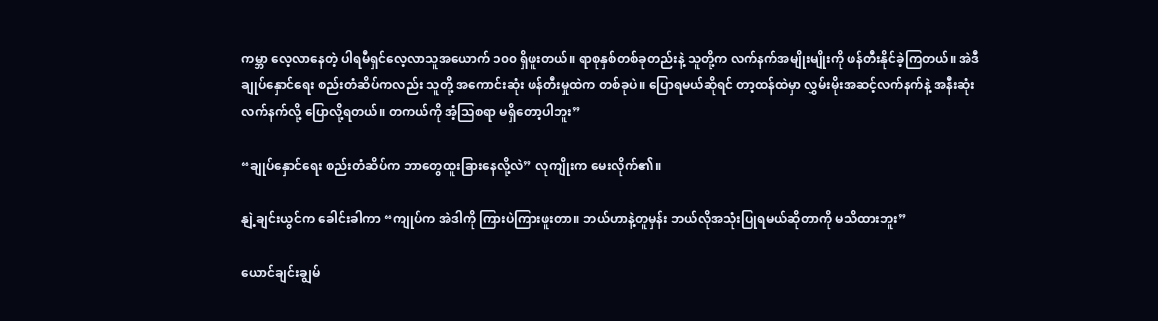ကမ္ဘာ လေ့လာနေတဲ့ ပါရမီရှင်လေ့လာသူအယောက် ၁၀၀ ရှိဖူးတယ်။ ရာစုနှစ်တစ်ခုတည်းနဲ့ သူတို့က လက်နက်အမျိုးမျိုးကို ဖန်တီးနိုင်ခဲ့ကြတယ်။ အဲဒီချုပ်နှောင်ရေး စည်းတံဆိပ်ကလည်း သူတို့ အကောင်းဆုံး ဖန်တီးမှုထဲက တစ်ခုပဲ။ ပြောရမယ်ဆိုရင် တာ့ထန်ထဲမှာ လွှမ်းမိုးအဆင့်လက်နက်နဲ့ အနီးဆုံးလက်နက်လို့ ပြောလို့ရတယ်။ တကယ်ကို အံ့သြစရာ မရှိတော့ပါဘူး”

“ချုပ်နှောင်ရေး စည်းတံဆိပ်က ဘာတွေထူးခြားနေလို့လဲ” လုကျိုးက မေးလိုက်၏။

နျဲ့ချင်းယွင်က ခေါင်းခါကာ “ကျုပ်က အဲဒါကို ကြားပဲကြားဖူးတာ။ ဘယ်ဟာနဲ့တူမှန်း ဘယ်လိုအသုံးပြုရမယ်ဆိုတာကို မသိထားဘူး”

ယောင်ချင်းချွမ်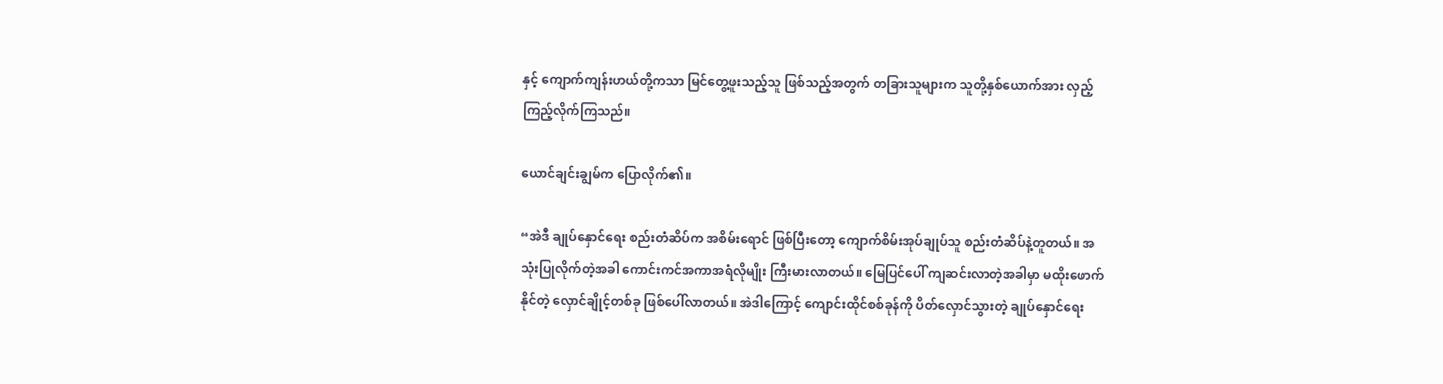နှင့် ကျောက်ကျန်းဟယ်တို့ကသာ မြင်တွေ့ဖူးသည့်သူ ဖြစ်သည့်အတွက် တခြားသူများက သူတို့နှစ်ယောက်အား လှည့်ကြည့်လိုက်ကြသည်။

ယောင်ချင်းချွမ်က ပြောလိုက်၏။

“အဲဒီ ချုပ်နှောင်ရေး စည်းတံဆိပ်က အစိမ်းရောင် ဖြစ်ပြီးတော့ ကျောက်စိမ်းအုပ်ချုပ်သူ စည်းတံဆိပ်နဲ့တူတယ်။ အသုံးပြုလိုက်တဲ့အခါ ကောင်းကင်အကာအရံလိုမျိုး ကြီးမားလာတယ်။ မြေပြင်ပေါ် ကျဆင်းလာတဲ့အခါမှာ မထိုးဖောက်နိုင်တဲ့ လှောင်ချိုင့်တစ်ခု ဖြစ်ပေါ်လာတယ်။ အဲဒါကြောင့် ကျောင်းထိုင်စစ်ခုန်ကို ပိတ်လှောင်သွားတဲ့ ချုပ်နှောင်ရေး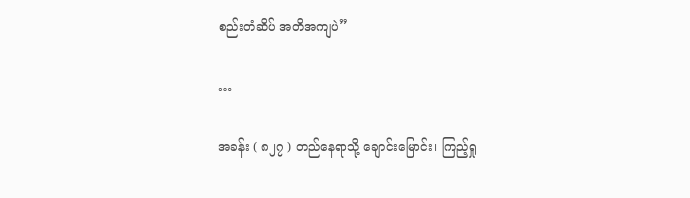စည်းတံဆိပ် အတိအကျပဲ”

…

အခန်း ( ၈၂၇ ) တည်နေရာသို့ ချောင်းမြောင်း၊ ကြည့်ရှု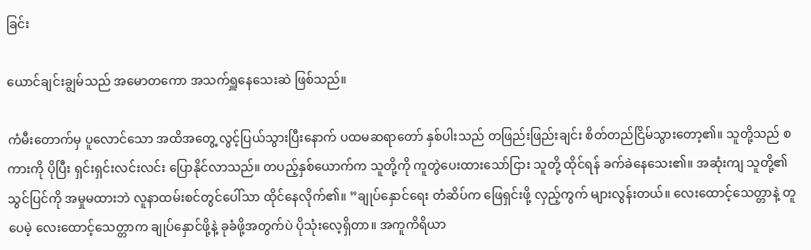ခြင်း

ယောင်ချင်းချွမ်သည် အမောတကော အသက်ရှူနေသေးဆဲ ဖြစ်သည်။

ကံမီးတောက်မှ ပူလောင်သော အထိအတွေ့ လွင့်ပြယ်သွားပြီးနောက် ပထမဆရာတော် နှစ်ပါးသည် တဖြည်းဖြည်းချင်း စိတ်တည်ငြိမ်သွားတော့၏။ သူတို့သည် စကားကို ပိုပြီး ရှင်းရှင်းလင်းလင်း ပြောနိုင်လာသည်။ တပည့်နှစ်ယောက်က သူတို့ကို ကူတွဲပေးထားသော်ငြား သူတို့ ထိုင်ရန် ခက်ခဲနေသေး၏။ အဆုံးကျ သူတို့၏ သွင်ပြင်ကို အမှုမထားဘဲ လူနာထမ်းစင်တွင်ပေါ်သာ ထိုင်နေလိုက်၏။ ”ချုပ်နှောင်ရေး တံဆိပ်က ဖြေရှင်းဖို့ လှည့်ကွက် များလွန်းတယ်။ လေးထောင့်သေတ္တာနဲ့ တူပေမဲ့ လေးထောင့်သေတ္တာက ချုပ်နှောင်ဖို့နဲ့ ခုခံဖို့အတွက်ပဲ ပိုသုံးလေ့ရှိတာ။ အကူကိရိယာ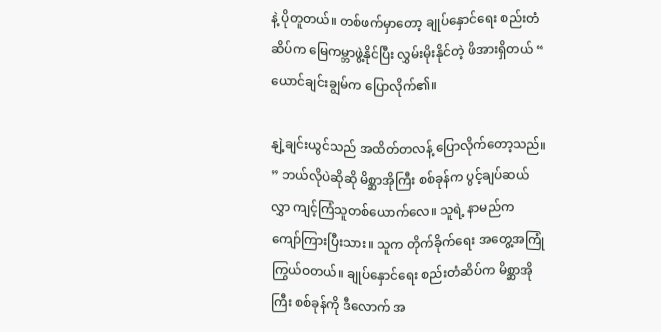နဲ့ ပိုတူတယ်။ တစ်ဖက်မှာတော့ ချုပ်နှောင်ရေး စည်းတံဆိပ်က မြေကမ္ဘာဖွဲ့နိုင်ပြီး လွှမ်းမိုးနိုင်တဲ့ ဖိအားရှိတယ် “ ယောင်ချင်းချွမ်က ပြောလိုက်၏။

နျဲ့ချင်းယွင်သည် အထိတ်တလန့် ပြောလိုက်တော့သည်။ ” ဘယ်လိုပဲဆိုဆို မိစ္ဆာအိုကြီး စစ်ခုန်က ပွင့်ချပ်ဆယ်လွှာ ကျင့်ကြံသူတစ်ယောက်လေ။ သူရဲ့ နာမည်က ကျော်ကြားပြီးသား။ သူက တိုက်ခိုက်ရေး အတွေ့အကြုံ ကြွယ်ဝတယ်။ ချုပ်နှောင်ရေး စည်းတံဆိပ်က မိစ္ဆာအိုကြီး စစ်ခုန်ကို ဒီလောက် အ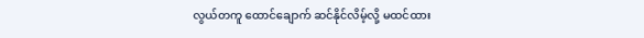လွယ်တကူ ထောင်ချောက် ဆင်နိုင်လိမ့်လို့ မထင်ထား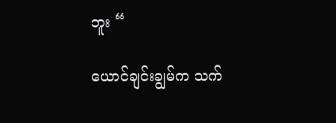ဘူး “

ယောင်ချင်းချွမ်က သက်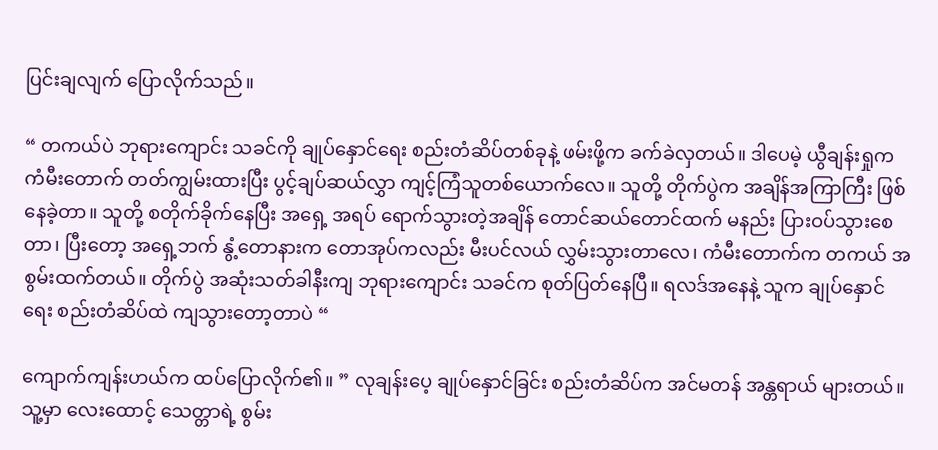ပြင်းချလျက် ပြောလိုက်သည်။

“ တကယ်ပဲ ဘုရားကျောင်း သခင်ကို ချုပ်နှောင်ရေး စည်းတံဆိပ်တစ်ခုနဲ့ ဖမ်းဖို့က ခက်ခဲလှတယ်။ ဒါပေမဲ့ ယွီချန်းရှုက ကံမီးတောက် တတ်ကျွမ်းထားပြီး ပွင့်ချပ်ဆယ်လွှာ ကျင့်ကြံသူတစ်ယောက်လေ။ သူတို့ တိုက်ပွဲက အချိန်အကြာကြီး ဖြစ်နေခဲ့တာ။ သူတို့ စတိုက်ခိုက်နေပြီး အရှေ့ အရပ် ရောက်သွားတဲ့အချိန် တောင်ဆယ်တောင်ထက် မနည်း ပြားဝပ်သွားစေတာ၊ ပြီးတော့ အရှေ့ဘက် နွံ့တောနားက တောအုပ်ကလည်း မီးပင်လယ် လွှမ်းသွားတာလေ၊ ကံမီးတောက်က တကယ် အစွမ်းထက်တယ်။ တိုက်ပွဲ အဆုံးသတ်ခါနီးကျ ဘုရားကျောင်း သခင်က စုတ်ပြတ်နေပြီ။ ရလဒ်အနေနဲ့ သူက ချုပ်နှောင်ရေး စည်းတံဆိပ်ထဲ ကျသွားတော့တာပဲ “

ကျောက်ကျန်းဟယ်က ထပ်ပြောလိုက်၏။ ” လုချန်းပေ့ ချုပ်နှောင်ခြင်း စည်းတံဆိပ်က အင်မတန် အန္တရာယ် များတယ်။ သူ့မှာ လေးထောင့် သေတ္တာရဲ့ စွမ်း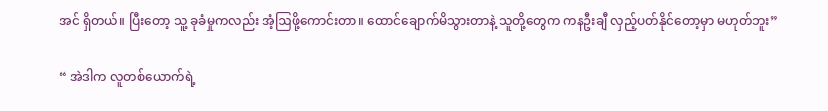အင် ရှိတယ်။ ပြီးတော့ သူ့ ခုခံမှုကလည်း အံ့ဩဖို့ကောင်းတာ။ ထောင်ချောက်မိသွားတာနဲ့ သူတို့တွေက ကနဦးချီ လှည့်ပတ်နိုင်တော့မှာ မဟုတ်ဘူး”

“ အဲဒါက လူတစ်‌ယောက်ရဲ့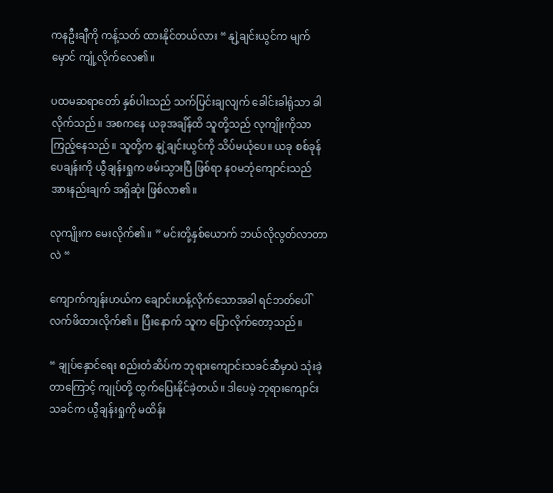ကနဦးချီကို ကန့်သတ် ထားနိုင်တယ်လား “ နျဲ့ချင်းယွင်က မျက်မှောင် ကျုံ့လိုက်လေ၏။

ပထမဆရာတော် နှစ်ပါးသည် သက်ပြင်းချလျက် ခေါင်းခါရုံသာ ခါလိုက်သည်။ အစကနေ ယခုအချိန်ထိ သူတို့သည် လုကျိုးကိုသာ ကြည့်နေသည်။ သူတို့က နျဲ့ချင်းယွင်ကို သိပ်မယုံပေ။ ယခု စစ်ခုန်ပေချန်းကို ယွီချန်းရှုက ဖမ်းသွားပြီ ဖြစ်ရာ နဝမဘုံကျောင်းသည် အားနည်းချက် အရှိဆုံး ဖြစ်လာ၏။

လုကျိုးက မေးလိုက်၏။ ” မင်းတို့နှစ်ယောက် ဘယ်လိုလွတ်လာတာလဲ “

ကျောက်ကျန်းဟယ်က ချောင်းဟန့်လိုက်သောအခါ ရင်ဘတ်ပေါ် လက်ဖိထားလိုက်၏။ ပြီးနောက် သူက ပြောလိုက်တော့သည်။

“ ချုပ်နှောင်ရေး စည်းတံဆိပ်က ဘုရားကျောင်းသခင်ဆီမှာပဲ သုံးခဲ့တာကြောင့် ကျုပ်တို့ ထွက်ပြေးနိုင်ခဲ့တယ်။ ဒါပေမဲ့ ဘုရားကျောင်း သခင်က ယွီချန်းရှုကို မထိန်း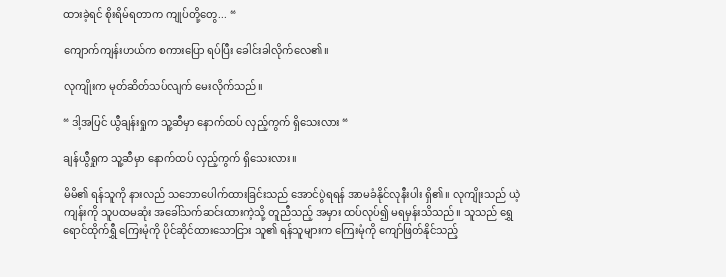ထားခဲ့ရင် စိုးရိမ်ရတာက ကျုပ်တို့တွေ... “

ကျောက်ကျန်းဟယ်က စကားပြော ရပ်ပြီး ခေါင်းခါလိုက်လေ၏။

လုကျိုးက မုတ်ဆိတ်သပ်လျက် မေးလိုက်သည်။

“ ဒါ့အပြင် ယွီချန်းရှုက သူ့ဆီမှာ နောက်ထပ် လှည့်ကွက် ရှိသေးလား “

ချန်ယွီရှုက သူ့ဆီမှာ နောက်ထပ် လှည့်ကွက် ရှိသေးလား။

မိမိ၏ ရန်သူကို နားလည် သဘောပေါက်ထားခြင်းသည် အောင်ပွဲရရန် အာမခံနိုင်လုနီးပါး ရှိ၏။ လုကျိုးသည် ယဲ့ကျန်းကို သူပထမဆုံး အခေါ်သက်ဆင်းထားကဲ့သို့ တူညီသည့် အမှား ထပ်လုပ်၍ မရမှန်းသိသည်။ သူသည် ရွှေရောင်ထိုက်ရွှီ ကြေးမုံကို ပိုင်ဆိုင်ထားသောငြား သူ၏ ရန်သူများက ကြေးမုံကို ကျော်ဖြတ်နိုင်သည့်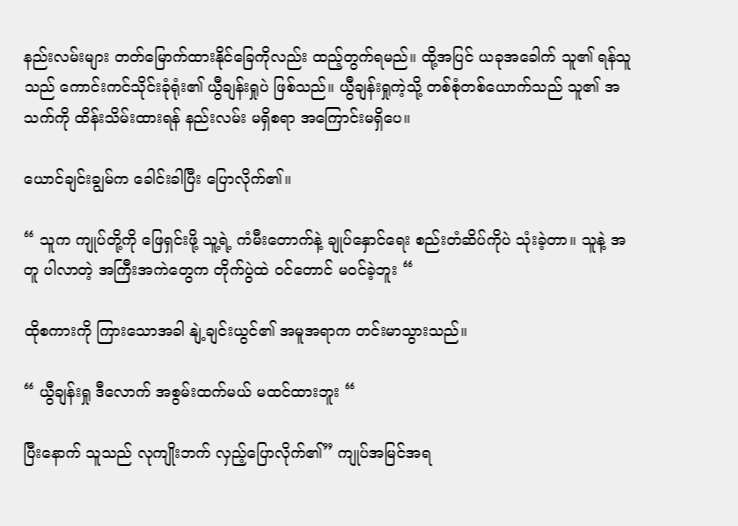နည်းလမ်းများ တတ်မြောက်ထားနိုင်ခြေကိုလည်း ထည့်တွက်ရမည်။ ထို့အပြင် ယခုအခေါက် သူ၏ ရန်သူသည် ကောင်းကင်သိုင်းခုံရုံး၏ ယွီချန်းရှုပဲ ဖြစ်သည်။ ယွီချန်းရှုကဲ့သို့ တစ်စုံတစ်ယောက်သည် သူ၏ အသက်ကို ထိန်းသိမ်းထားရန် နည်းလမ်း မရှိစရာ အကြောင်းမရှိပေ။

ယောင်ချင်းချွမ်က ခေါင်းခါပြီး ပြောလိုက်၏။

“ သူက ကျုပ်တို့ကို ဖြေရှင်းဖို့ သူ့ရဲ့ ကံမီးတောက်နဲ့ ချုပ်နှောင်ရေး စည်းတံဆိပ်ကိုပဲ သုံးခဲ့တာ။ သူနဲ့ အတူ ပါလာတဲ့ အကြီးအကဲတွေက တိုက်ပွဲထဲ ဝင်တောင် မဝင်ခဲ့ဘူး “

ထိုစကားကို ကြားသောအခါ နျဲ့ချင်းယွင်၏ အမူအရာက တင်းမာသွားသည်။

“ ယွီချန်းရှု ဒီလောက် အစွမ်းထက်မယ် မထင်ထားဘူး “

ပြီးနောက် သူသည် လုကျိုးဘက် လှည့်ပြောလိုက်၏” ကျုပ်အမြင်အရ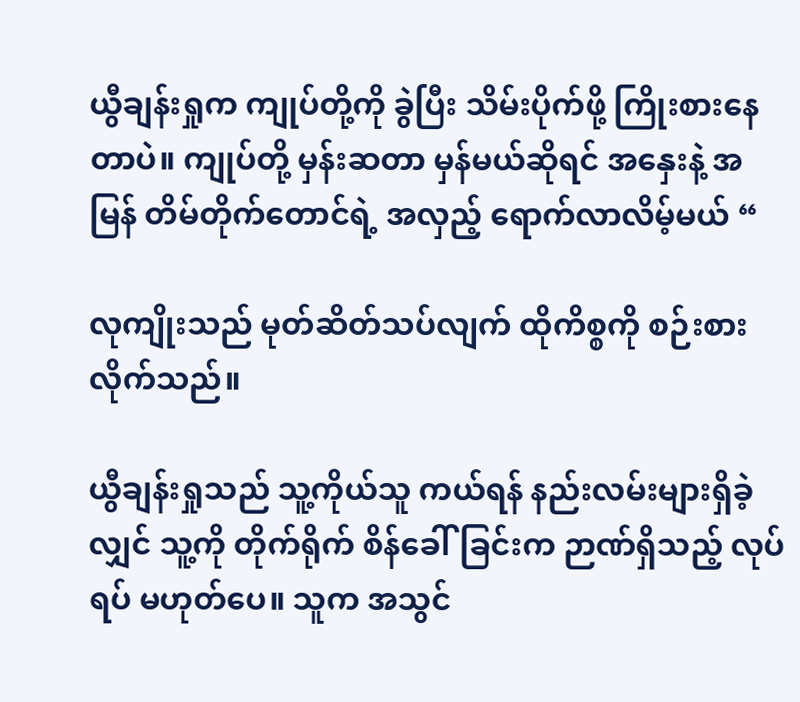ယွီချန်းရှုက ကျုပ်တို့ကို ခွဲပြီး သိမ်းပိုက်ဖို့ ကြိုးစားနေတာပဲ။ ကျုပ်တို့ မှန်းဆတာ မှန်မယ်ဆိုရင် အနှေးနဲ့ အမြန် တိမ်တိုက်တောင်ရဲ့ အလှည့် ရောက်လာလိမ့်မယ် “

လုကျိုးသည် မုတ်ဆိတ်သပ်လျက် ထိုကိစ္စကို စဉ်းစားလိုက်သည်။

ယွီချန်းရှုသည် သူ့ကိုယ်သူ ကယ်ရန် နည်းလမ်းများရှိခဲ့လျှင် သူ့ကို တိုက်ရိုက် စိန်ခေါ်ခြင်းက ဉာဏ်ရှိသည့် လုပ်ရပ် မဟုတ်ပေ။ သူက အသွင်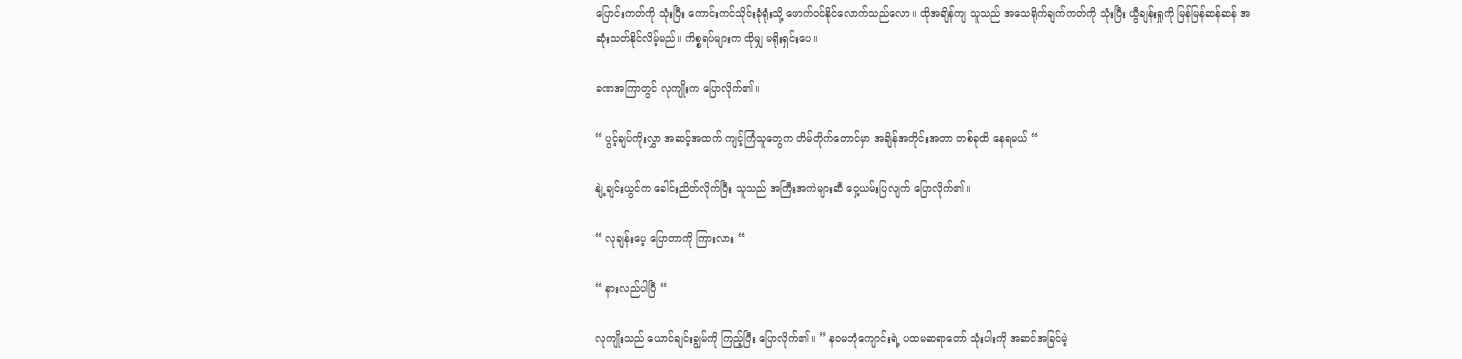ပြောင်းကတ်ကို သုံးပြီး ကောင်းကင်သိုင်းခုံရုံးသို့ ဖောက်ဝင်နိုင်လောက်သည်လော။ ထိုအချိန်ကျ သူသည် အသေရိုက်ချက်ကတ်ကို သုံးပြီး ယွီချန်းရှုကို မြန်မြန်ဆန်ဆန် အဆုံးသတ်နိုင်လိမ့်မည်။ ကိစ္စရပ်များက ထိုမျှ မရိုးရှင်းပေ။

ခဏအကြာတွင် လုကျိုးက ပြောလိုက်၏။

“ ပွင့်ချပ်ကိုးလွှာ အဆင့်အထက် ကျင့်ကြံသူတွေက တိမ်တိုက်တောင်မှာ အချိန်အတိုင်းအတာ တစ်ခုထိ နေရမယ် “

နျဲ့ချင်းယွင်က ခေါင်းညိတ်လိုက်ပြီး သူသည် အကြီးအကဲများဆီ ဝှေ့ယမ်းပြလျက် ပြောလိုက်၏။

“ လုချန်းပေ့ ပြောတာကို ကြားလား “

“ နားလည်ပါပြီ “

လုကျိုးသည် ယောင်ချင်းချွမ်ကို ကြည့်ပြီး ပြောလိုက်၏။ ” နဝမဘုံကျောင်းရဲ့ ပထမဆရာတော် သုံးပါးကို အဆင်အခြင်မဲ့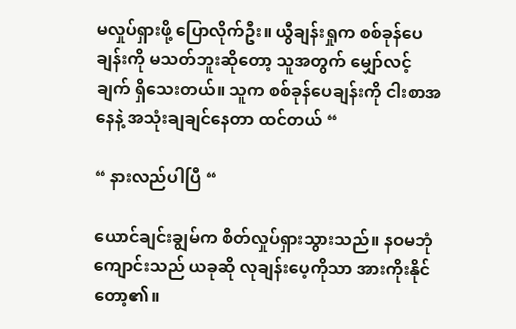မလှုပ်ရှားဖို့ ပြောလိုက်ဦး။ ယွီချန်းရှုက စစ်ခုန်ပေချန်းကို မသတ်ဘူးဆိုတော့ သူအတွက် မျှော်လင့်ချက် ရှိသေးတယ်။ သူက စစ်ခုန်ပေချန်းကို ငါးစာအနေနဲ့ အသုံးချချင်နေတာ ထင်တယ် “

“ နားလည်ပါပြီ “

ယောင်ချင်းချွမ်က စိတ်လှုပ်ရှားသွားသည်။ နဝမဘုံကျောင်းသည် ယခုဆို လုချန်းပေ့ကိုသာ အားကိုးနိုင်တော့၏။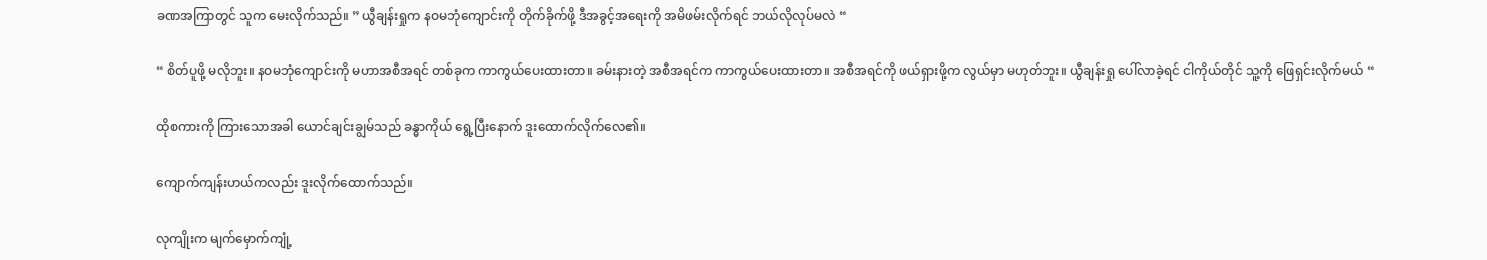ခဏအကြာတွင် သူက မေးလိုက်သည်။ ” ယွီချန်းရှုက နဝမဘုံကျောင်းကို တိုက်ခိုက်ဖို့ ဒီအခွင့်အရေးကို အမိဖမ်းလိုက်ရင် ဘယ်လိုလုပ်မလဲ “

“ စိတ်ပူဖို့ မလိုဘူး။ နဝမဘုံကျောင်းကို မဟာအစီအရင် တစ်ခုက ကာကွယ်ပေးထားတာ။ ခမ်းနားတဲ့ အစီအရင်က ကာကွယ်ပေးထားတာ။ အစီအရင်ကို ဖယ်ရှားဖို့က လွယ်မှာ မဟုတ်ဘူး။ ယွီချန်းရှု ပေါ်လာခဲ့ရင် ငါကိုယ်တိုင် သူ့ကို ဖြေရှင်းလိုက်မယ် “

ထိုစကားကို ကြားသောအခါ ယောင်ချင်းချွမ်သည် ခန္ဓာကိုယ် ရွေ့ပြီးနောက် ဒူးထောက်လိုက်လေ၏။

ကျောက်ကျန်းဟယ်ကလည်း ဒူးလိုက်ထောက်သည်။

လုကျိုးက မျက်မှောက်ကျုံ့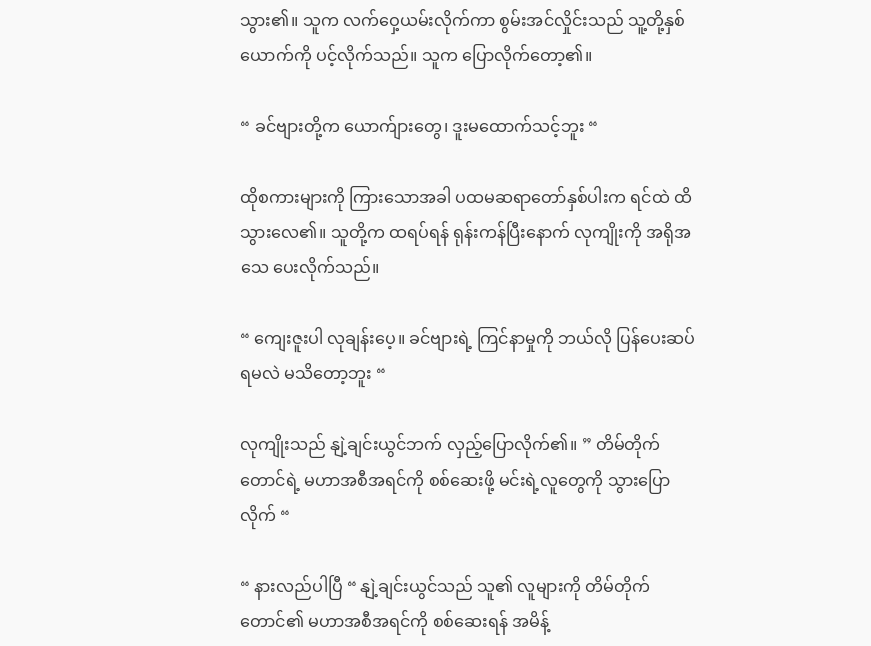သွား၏။ သူက လက်ဝှေ့ယမ်းလိုက်ကာ စွမ်းအင်လှိုင်းသည် သူ့တို့နှစ်ယောက်ကို ပင့်လိုက်သည်။ သူက ပြောလိုက်တော့၏။

“ ခင်ဗျားတို့က ယောက်ျားတွေ၊ ဒူးမထောက်သင့်ဘူး “

ထိုစကားများကို ကြားသောအခါ ပထမဆရာတော်နှစ်ပါးက ရင်ထဲ ထိသွားလေ၏။ သူတို့က ထရပ်ရန် ရုန်းကန်ပြီးနောက် လုကျိုးကို အရိုအသေ ပေးလိုက်သည်။

“ ကျေးဇူးပါ လုချန်းပေ့။ ခင်ဗျားရဲ့ ကြင်နာမှုကို ဘယ်လို ပြန်ပေးဆပ်ရမလဲ မသိတော့ဘူး “

လုကျိုးသည် နျဲ့ချင်းယွင်ဘက် လှည့်ပြောလိုက်၏။ ” တိမ်တိုက်တောင်ရဲ့ မဟာအစီအရင်ကို စစ်ဆေးဖို့ မင်းရဲ့လူတွေကို သွားပြောလိုက် “

“ နားလည်ပါပြီ “ နျဲ့ချင်းယွင်သည် သူ၏ လူများကို တိမ်တိုက်တောင်၏ မဟာအစီအရင်ကို စစ်ဆေးရန် အမိန့်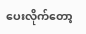ပေးလိုက်တော့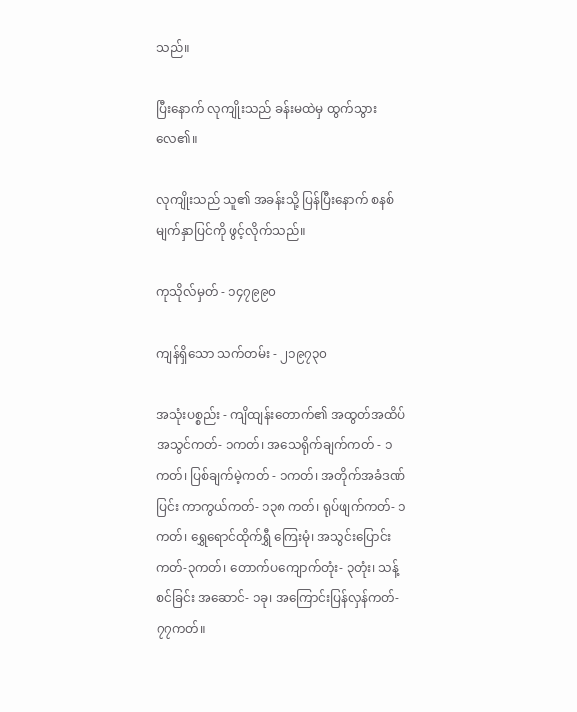သည်။

ပြီးနောက် လုကျိုးသည် ခန်းမထဲမှ ထွက်သွားလေ၏။

လုကျိုးသည် သူ၏ အခန်းသို့ ပြန်ပြီးနောက် စနစ်မျက်နှာပြင်ကို ဖွင့်လိုက်သည်။

ကုသိုလ်မှတ် - ၁၄၇၉၉၀

ကျန်ရှိသော သက်တမ်း - ၂၁၉၇၃၀

အသုံးပစ္စည်း - ကျိထျန်းတောက်၏ အထွတ်အထိပ် အသွင်ကတ်- ၁ကတ်၊ အသေရိုက်ချက်ကတ် - ၁ကတ်၊ ပြစ်ချက်မဲ့ကတ် - ၁ကတ်၊ အတိုက်အခံဒဏ်ပြင်း ကာကွယ်ကတ်- ၁၃၈ ကတ်၊ ရုပ်ဖျက်ကတ်- ၁ကတ်၊ ရွှေရောင်ထိုက်ရွှီ ကြေးမုံ၊ အသွင်းပြောင်းကတ်-၃ကတ်၊ တောက်ပကျောက်တုံး- ၃တုံး၊ သန့်စင်ခြင်း အဆောင်- ၁ခု၊ အကြောင်းပြန်လှန်ကတ်- ၇၇ကတ်။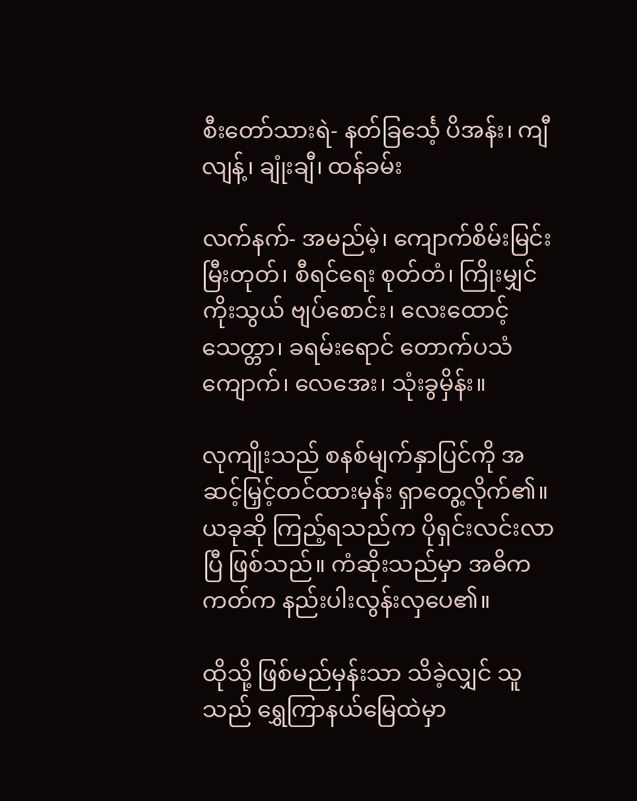စီးတော်သားရဲ- နတ်ခြင်္သေ့ ပိအန်း၊ ကျီလျန့်၊ ချုံးချီ၊ ထန်ခမ်း

လက်နက်- အမည်မဲ့၊ ကျောက်စိမ်းမြင်းမြီးတုတ်၊ စီရင်ရေး စုတ်တံ၊ ကြိုးမျှင်ကိုးသွယ် ဗျပ်စောင်း၊ လေးထောင့်သေတ္တာ၊ ခရမ်းရောင် တောက်ပသံကျောက်၊ လေအေး၊ သုံးခွမှိန်း။

လုကျိုးသည် စနစ်မျက်နှာပြင်ကို အဆင့်မြှင့်တင်ထားမှန်း ရှာတွေ့လိုက်၏။ ယခုဆို ကြည့်ရသည်က ပိုရှင်းလင်းလာပြီ ဖြစ်သည်။ ကံဆိုးသည်မှာ အဓိကကတ်က နည်းပါးလွန်းလှပေ၏။

ထိုသို့ ဖြစ်မည်မှန်းသာ သိခဲ့လျှင် သူသည် ရွှေကြာနယ်မြေထဲမှာ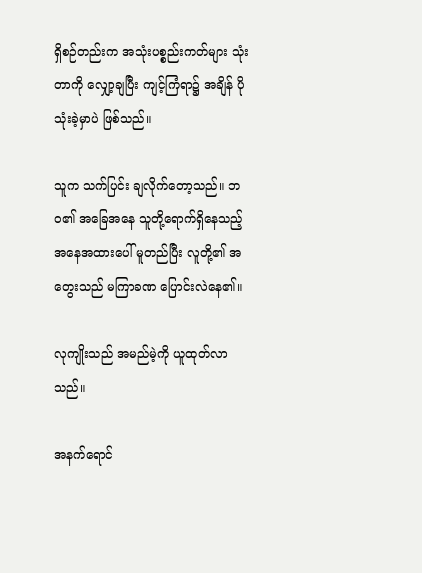ရှိစဉ်တည်းက အသုံးပစ္စည်းကတ်များ သုံးတာကို လျှော့ချပြီး ကျင့်ကြံရာ၌ အချိန် ပိုသုံးခဲ့မှာပဲ ဖြစ်သည်။

သူက သက်ပြင်း ချလိုက်တော့သည်။ ဘဝ၏ အခြေအနေ သူတို့ရောက်ရှိနေသည့် အနေအထားပေါ် မူတည်ပြီး လူတို့၏ အတွေးသည် မကြာခဏ ပြောင်းလဲနေ၏။

လုကျိုးသည် အမည်မဲ့ကို ယူထုတ်လာသည်။

အနက်ရောင်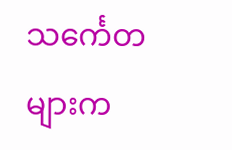သ‌င်္ကေတများက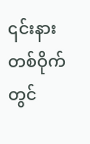၎င်းနားတစ်ဝိုက်တွင်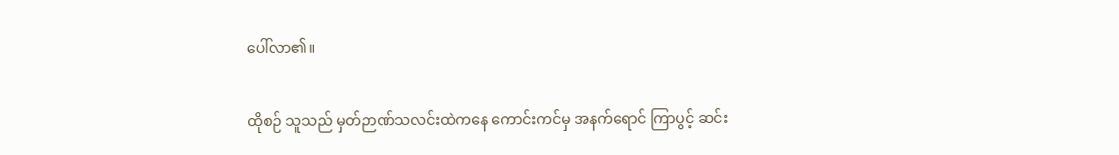ပေါ်လာ၏။

ထိုစဉ် သူသည် မှတ်ဉာဏ်သလင်းထဲကနေ ကောင်းကင်မှ အနက်ရောင် ကြာပွင့် ဆင်း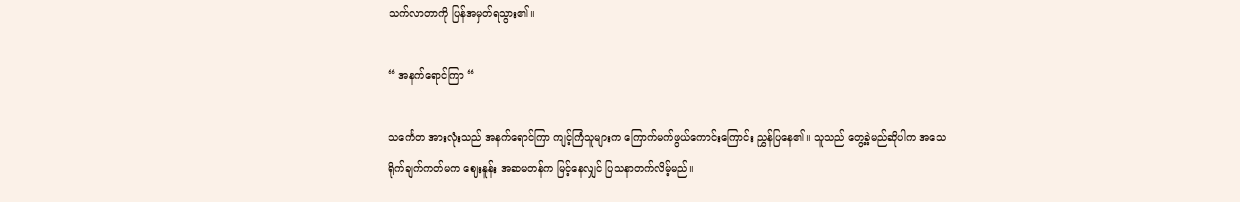သက်လာတာကို ပြန်အမှတ်ရသွား၏။

“ အနက်ရောင်ကြာ “

သ‌င်္ကေတ အားလုံးသည် အနက်ရောင်ကြာ ကျင့်ကြံသူများက ကြောက်မက်ဖွယ်ကောင်းကြောင်း ညွှန်ပြနေ၏။ သူသည် တွေ့ခဲ့မည်ဆိုပါက အသေရိုက်ချက်ကတ်မက ဈေးနူန်း အဆမတန်က မြင့်နေလျှင် ပြသနာတက်လိမ့်မည်။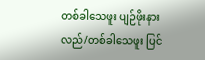တစ်ခါသေဖူး ပျဉ်ဖိုးနားလည်/တစ်ခါသေဖူး ပြင်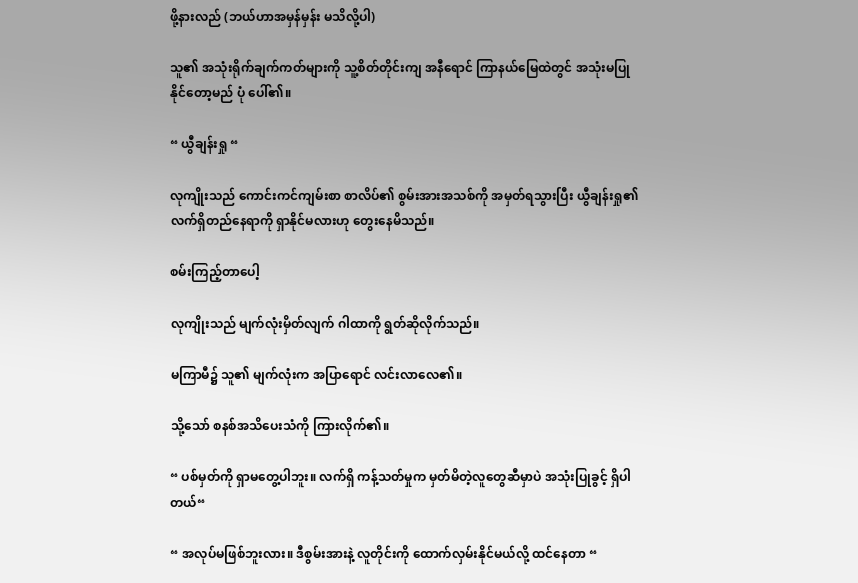ဖို့နားလည် (ဘယ်ဟာအမှန်မှန်း မသိလို့ပါ)

သူ၏ အသုံးရိုက်ချက်ကတ်များကို သူ့စိတ်တိုင်းကျ အနီရောင် ကြာနယ်မြေထဲတွင် အသုံးမပြုနိုင်တော့မည် ပုံ ပေါ်၏။

“ ယွီချန်းရှု “

လုကျိုးသည် ကောင်းကင်ကျမ်းစာ စာလိပ်၏ စွမ်းအားအသစ်ကို အမှတ်ရသွားပြီး ယွီချန်းရှု၏ လက်ရှိတည်နေရာကို ရှာနိုင်မလားဟု တွေးနေမိသည်။

စမ်းကြည့်တာပေါ့

လုကျိုးသည် မျက်လုံးမှိတ်လျက် ဂါထာကို ရွတ်ဆိုလိုက်သည်။

မကြာမီ၌ သူ၏ မျက်လုံးက အပြာရောင် လင်းလာလေ၏။

သို့သော် စနစ်အသိပေးသံကို ကြားလိုက်၏။

“ ပစ်မှတ်ကို ရှာမတွေ့ပါဘူး။ လက်ရှိ ကန့်သတ်မှုက မှတ်မိတဲ့လူတွေဆီမှာပဲ အသုံးပြုခွင့် ရှိပါတယ်“

“ အလုပ်မဖြစ်ဘူးလား။ ဒီစွမ်းအားနဲ့ လူတိုင်းကို ထောက်လှမ်းနိုင်မယ်လို့ ထင်နေတာ “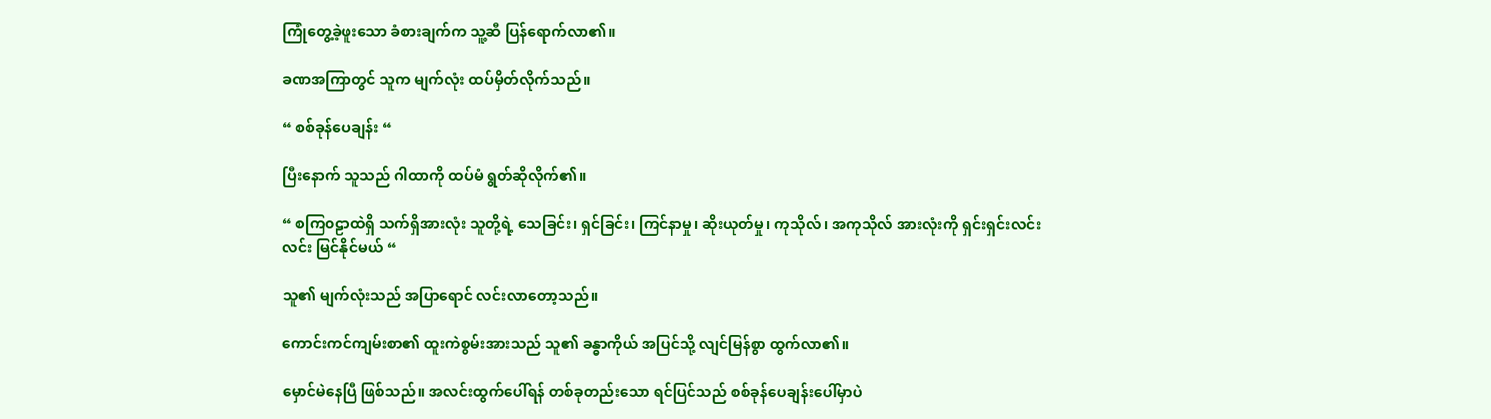ကြုံတွေ့ခဲ့ဖူးသော ခံစားချက်က သူ့ဆီ ပြန်ရောက်လာ၏။

ခဏအကြာတွင် သူက မျက်လုံး ထပ်မှိတ်လိုက်သည်။

“ စစ်ခုန်ပေချန်း “

ပြီးနောက် သူသည် ဂါထာကို ထပ်မံ ရွတ်ဆိုလိုက်၏။

“ စကြ၀ဠာထဲရှိ သက်ရှိအားလုံး သူတို့ရဲ့ သေခြင်း၊ ရှင်ခြင်း၊ ကြင်နာမှု၊ ဆိုးယုတ်မှု၊ ကုသိုလ်၊ အကုသိုလ် အားလုံးကို ရှင်းရှင်းလင်းလင်း မြင်နိုင်မယ် “

သူ၏ မျက်လုံးသည် အပြာရောင် လင်းလာတော့သည်။

ကောင်းကင်ကျမ်းစာ၏ ထူးကဲစွမ်းအားသည် သူ၏ ခန္ဓာကိုယ် အပြင်သို့ လျင်မြန်စွာ ထွက်လာ၏။

မှောင်မဲနေပြီ ဖြစ်သည်။ အလင်းထွက်ပေါ်ရန် တစ်ခုတည်းသော ရင်ပြင်သည် စစ်ခုန်ပေချန်းပေါ်မှာပဲ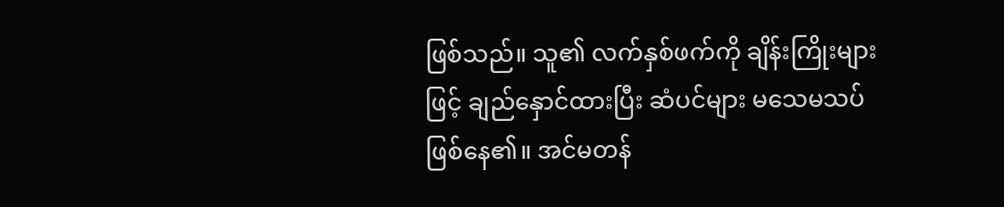ဖြစ်သည်။ သူ၏ လက်နှစ်ဖက်ကို ချိန်းကြိုးများဖြင့် ချည်နှောင်ထားပြီး ဆံပင်များ မသေမသပ် ဖြစ်နေ၏။ အင်မတန်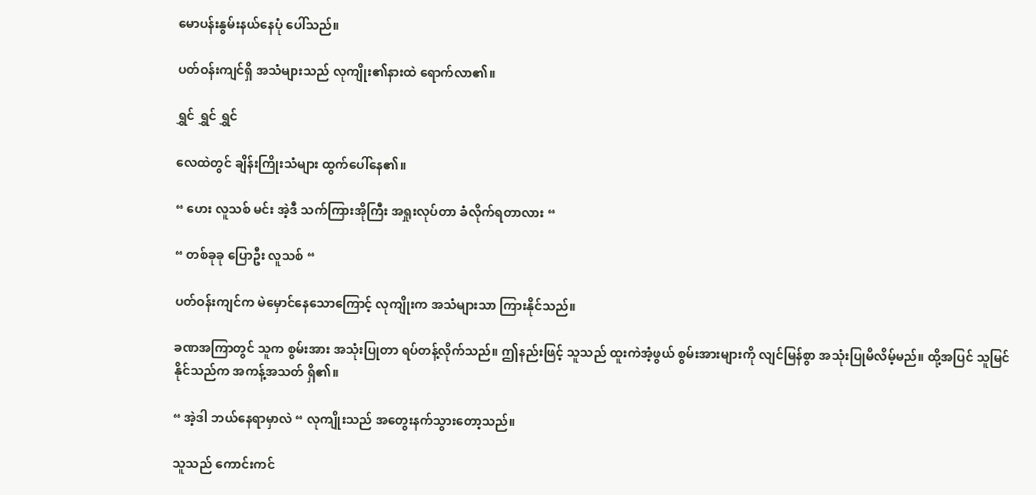မောပန်းနွမ်းနယ်နေပုံ ပေါ်သည်။

ပတ်ဝန်းကျင်ရှိ အသံများသည် လုကျိုး၏နားထဲ ရောက်လာ၏။

ရွှင် ရွှင် ရွှင်

လေထဲတွင် ချိန်းကြိုးသံများ ထွက်ပေါ်နေ၏။

“ ဟေး လူသစ် မင်း အဲ့ဒီ သက်ကြားအိုကြီး အရှုးလုပ်တာ ခံလိုက်ရတာလား “

“ တစ်ခုခု ပြောဦး လူသစ် “

ပတ်ဝန်းကျင်က မဲမှောင်နေသောကြောင့် လုကျိုးက အသံများသာ ကြားနိုင်သည်။

ခဏအကြာတွင် သူက စွမ်းအား အသုံးပြုတာ ရပ်တန့်လိုက်သည်။ ဤနည်းဖြင့် သူသည် ထူးကဲအံ့ဖွယ် စွမ်းအားများကို လျင်မြန်စွာ အသုံးပြုမိလိမ့်မည်။ ထို့အပြင် သူမြင်နိုင်သည်က အကန့်အသတ် ရှိ၏။

“ အဲ့ဒါ ဘယ်နေရာမှာလဲ “ လုကျိုးသည် အတွေးနက်သွားတော့သည်။

သူသည် ကောင်းကင်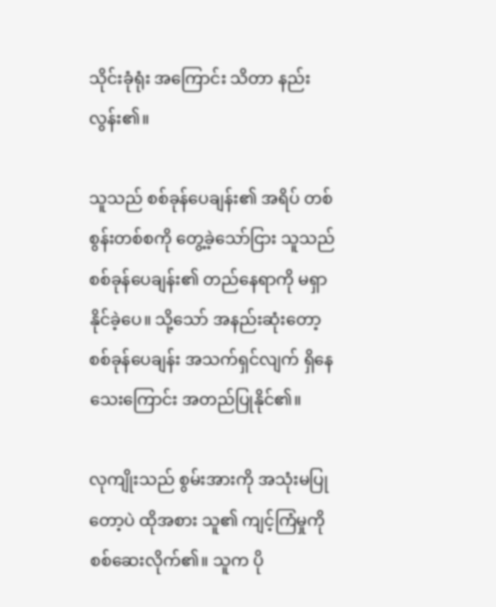သိုင်းခုံရုံး အကြောင်း သိတာ နည်းလွန်း၏။

သူသည် စစ်ခုန်ပေချန်း၏ အရိပ် တစ်စွန်းတစ်စကို တွေ့ခဲ့သော်ငြား သူသည် စစ်ခုန်ပေချန်း၏ တည်နေရာကို မရှာနိုင်ခဲ့ပေ။ သို့သော် အနည်းဆုံးတော့ စစ်ခုန်ပေချန်း အသက်ရှင်လျက် ရှိနေသေးကြောင်း အတည်ပြုနိုင်၏။

လုကျိုးသည် စွမ်းအားကို အသုံးမပြုတော့ပဲ ထိုအစား သူ၏ ကျင့်ကြံမှုကို စစ်ဆေးလိုက်၏။ သူက ပို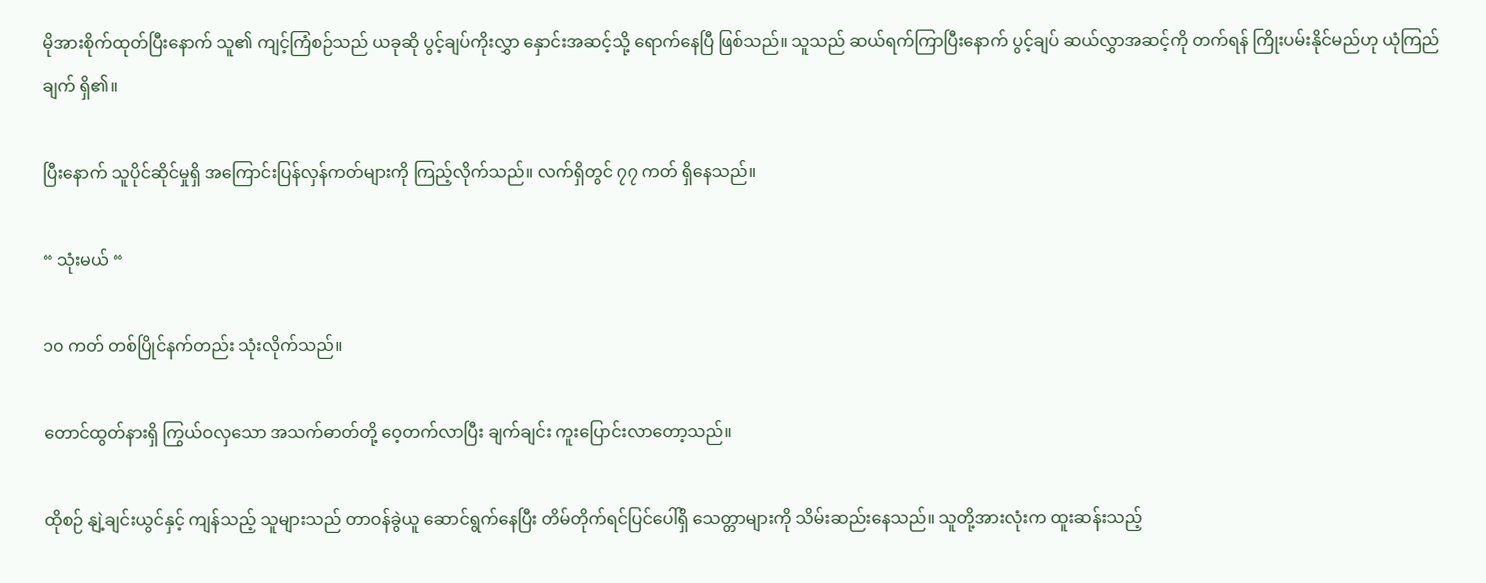မိုအားစိုက်ထုတ်ပြီးနောက် သူ၏ ကျင့်ကြံစဉ်သည် ယခုဆို ပွင့်ချပ်ကိုးလွှာ နှောင်းအဆင့်သို့ ရောက်နေပြီ ဖြစ်သည်။ သူသည် ဆယ်ရက်ကြာပြီးနောက် ပွင့်ချပ် ဆယ်လွှာအဆင့်ကို တက်ရန် ကြိုးပမ်းနိုင်မည်ဟု ယုံကြည်ချက် ရှိ၏။

ပြီးနောက် သူပိုင်ဆိုင်မှုရှိ အကြောင်းပြန်လှန်ကတ်များကို ကြည့်လိုက်သည်။ လက်ရှိတွင် ၇၇ ကတ် ရှိနေသည်။

“ သုံးမယ် “

၁၀ ကတ် တစ်ပြိုင်နက်တည်း သုံးလိုက်သည်။

တောင်ထွတ်နားရှိ ကြွယ်ဝလှသော အသက်ဓာတ်တို့ ဝေ့တက်လာပြီး ချက်ချင်း ကူးပြောင်းလာတော့သည်။

ထိုစဉ် နျဲ့ချင်းယွင်နှင့် ကျန်သည့် သူများသည် တာဝန်ခွဲယူ ဆောင်ရွက်နေပြီး တိမ်တိုက်ရင်ပြင်ပေါ်ရှိ သေတ္တာများကို သိမ်းဆည်းနေသည်။ သူတို့အားလုံးက ထူးဆန်းသည့်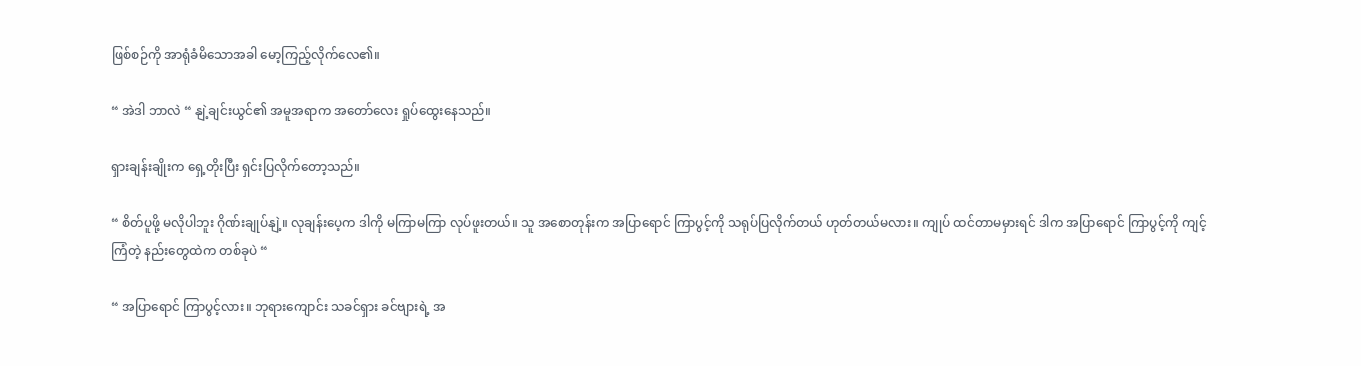ဖြစ်စဉ်ကို အာရုံခံမိသောအခါ မော့ကြည့်လိုက်လေ၏။

“ အဲဒါ ဘာလဲ “ နျဲ့ချင်းယွင်၏ အမူအရာက အတော်လေး ရှုပ်ထွေးနေသည်။

ရှားချန်းချိုးက ရှေ့တိုးပြီး ရှင်းပြလိုက်တော့သည်။

“ စိတ်ပူဖို့ မလိုပါဘူး ဂိုဏ်းချုပ်နျဲ့။ လုချန်းပေ့က ဒါကို မကြာမကြာ လုပ်ဖူးတယ်။ သူ အစောတုန်းက အပြာရောင် ကြာပွင့်ကို သရုပ်ပြလိုက်တယ် ဟုတ်တယ်မလား။ ကျုပ် ထင်တာမမှားရင် ဒါက အပြာရောင် ကြာပွင့်ကို ကျင့်ကြံတဲ့ နည်းတွေထဲက တစ်ခုပဲ “

“ အပြာရောင် ကြာပွင့်လား။ ဘုရားကျောင်း သခင်ရှား ခင်ဗျားရဲ့ အ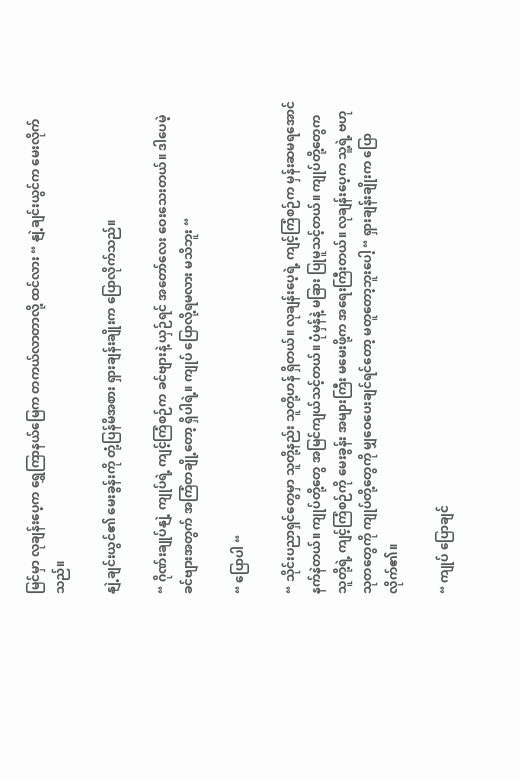မြင်မှာ လုချန်းပေ့က ရွှေကြာနယ်မြေက တကယ်လာတာလို့ ထင်လား “ နျဲ့ချင်းယွင်က မေးလိုက်သည်။

နျဲ့ချင်းယွင်၏ မေးခွန်းကို တုံ့ပြန်မိအစား ရှားချန်းချိုးက ပြောလိုက်သည်။

“ ဂိုဏ်းချုပ်နျဲ့ ကျုပ်ရဲ့ ကျင့်ကြံစဉ်က ခင်ဗျားနဲ့ ယှဉ်ရင် အတော်လေး ဝေးသေးတယ်။ ဒါပေမဲ့ ခင်ဗျားအတွက် အကြံတချို့တော့ ရှိပါရဲ့။ ကျုပ် ပြောလို့ရမလား မသိဘူး “

“ ပြောပါ “

“ သိုင်းပညာရှင်တွေမှာ သူတို့နည်း သူတို့ဟန် ရှိတယ်။ လုချန်းပေ့ရဲ့ ကျင့်ကြံစဉ်က မှန်းဆမရအောင် နက်နဲတယ်။ ကျုပ်တို့တွေ အမြင်ကျယ်သင့်တယ်။ ပုံမှန်နဲ့ မခြား ပြုမူသင့်တယ်။ ကျုပ်တို့တွေက သူတို့ရဲ့ ကျင့်ကြံစဉ်ကို မေးခွန်း အများကြီး မမေးဖို့က အရေးကြီးတယ်။ လုချန်း‌ပေ့က သူ့ရဲ့ ဗဟုသုတတွေကို ကျုပ်တို့တွေကို မျှဝေပေးချင်ရင်တော့ မတူတော့ဘူးပေါ့ “ ရှားချန်းချိုးက ပြောလိုက်၏။

“ ကျုပ် ပြောချင်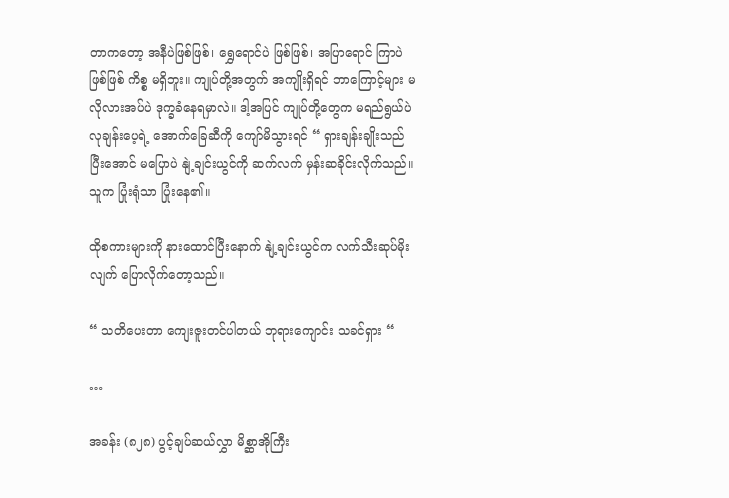တာကတော့ အနီပဲဖြစ်ဖြစ်၊ ရွှေရောင်ပဲ ဖြစ်ဖြစ်၊ အပြာရောင် ကြာပဲ ဖြစ်ဖြစ် ကိစ္စ မရှိဘူး။ ကျုပ်တို့အတွက် အကျိုးရှိရင် ဘာကြောင့်များ မလိုလားအပ်ပဲ ဒုက္ခခံနေရမှာလဲ။ ဒါ့အပြင် ကျုပ်တို့တွေက မရည်ရွယ်ပဲ လုချန်းပေ့ရဲ့ အောက်ခြေဆီကို ကျော်မိသွားရင် “ ရှားချန်းချိုးသည် ပြီးအောင် မပြောပဲ နျဲ့ချင်းယွင်ကို ဆက်လက် မှန်းဆခိုင်းလိုက်သည်။ သူက ပြုံးရုံသာ ပြုံးနေ၏။

ထိုစကားများကို နားထောင်ပြီးနောက် နျဲ့ချင်းယွင်က လက်သီးဆုပ်မိုးလျက် ပြောလိုက်တော့သည်။

“ သတိပေးတာ ကျေးဇူးတင်ပါတယ် ဘုရားကျောင်း သခင်ရှား “

…

အခန်း (၈၂၈) ပွင့်ချပ်ဆယ်လွှာ မိစ္ဆာအိုကြီး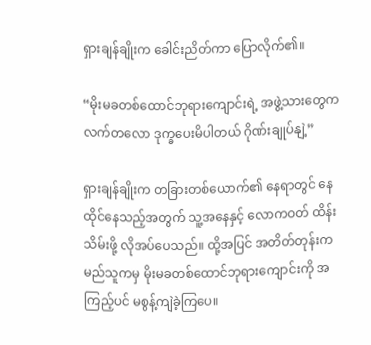ရှားချန်ချိုးက ခေါင်းညိတ်ကာ ပြောလိုက်၏။

“မိုးမခတစ်ထောင်ဘုရားကျောင်းရဲ့ အဖွဲ့သားတွေက လက်တလော ဒုက္ခပေးမိပါတယ် ဂိုဏ်းချုပ်နျဲ့”

ရှားချန်ချိုးက တခြားတစ်ယောက်၏ နေရာတွင် နေထိုင်နေသည့်အတွက် သူ့အနေနှင့် လောကဝတ် ထိန်းသိမ်းဖို့ လိုအပ်ပေသည်။ ထို့အပြင် အတိတ်တုန်းက မည်သူကမှ မိုးမခတစ်ထောင်ဘုရားကျောင်းကို အကြည့်ပင် မစွန့်ကျဲခဲ့ကြပေ။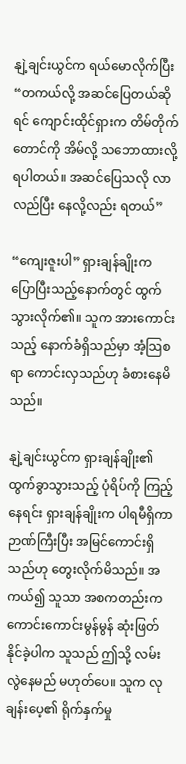နျဲ့ချင်းယွင်က ရယ်မောလိုက်ပြီး “တကယ်လို့ အဆင်ပြေတယ်ဆိုရင် ကျောင်းထိုင်ရှားက တိမ်တိုက်တောင်ကို အိမ်လို့ သဘောထားလို့ ရပါတယ်။ အဆင်ပြေသလို လာလည်ပြီး နေလို့လည်း ရတယ်”

“ကျေးဇူးပါ” ရှားချန်ချိုးက ပြောပြီးသည့်နောက်တွင် ထွက်သွားလိုက်၏။ သူက အားကောင်းသည့် နောက်ခံရှိသည်မှာ အံ့သြစရာ ကောင်းလှသည်ဟု ခံစားနေမိသည်။

နျဲ့ချင်းယွင်က ရှားချန်ချိုး၏ ထွက်ခွာသွားသည့် ပုံရိပ်ကို ကြည့်နေရင်း ရှားချန်ချိုးက ပါရမီရှိကာ ဉာဏ်ကြီးပြီး အမြင်ကောင်းရှိသည်ဟု တွေးလိုက်မိသည်။ အကယ်၍ သူသာ အစကတည်းက ကောင်းကောင်းမွန်မွန် ဆုံးဖြတ်နိုင်ခဲ့ပါက သူသည် ဤသို့ လမ်းလွဲနေမည် မဟုတ်ပေ။ သူက လုချန်းပေ့၏ ရိုက်နှက်မှု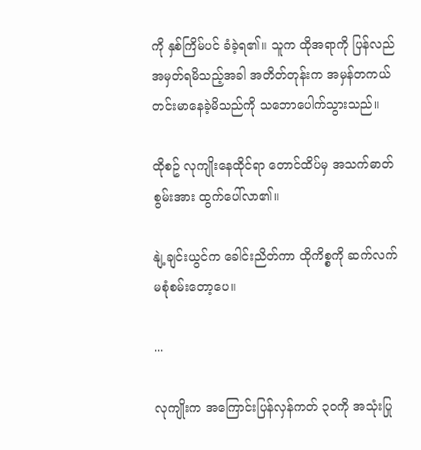ကို နှစ်ကြိမ်ပင် ခံခဲ့ရ၏။ သူက ထိုအရာကို ပြန်လည်အမှတ်ရမိသည့်အခါ အတိတ်တုန်းက အမှန်တကယ် တင်းမာနေခဲ့မိသည်ကို သဘောပေါက်သွားသည်။

ထိုစဥ် လုကျိုးနေထိုင်ရာ တောင်ထိပ်မှ အသက်ဓာတ်စွမ်းအား ထွက်ပေါ်လာ၏။

နျဲ့ချင်းယွင်က ခေါင်းညိတ်ကာ ထိုကိစ္စကို ဆက်လက် မစုံစမ်းတော့ပေ။

...

လုကျိုးက အကြောင်းပြန်လှန်ကတ် ၃၀ကို အသုံးပြု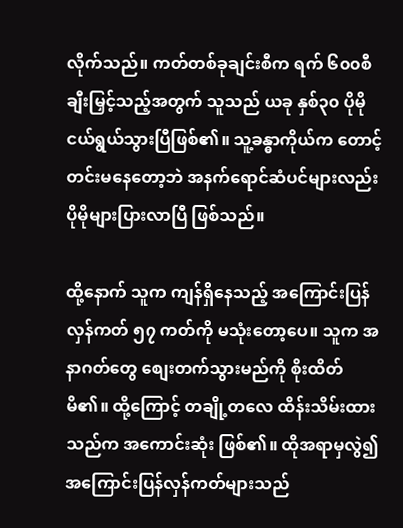လိုက်သည်။ ကတ်တစ်ခုချင်းစီက ရက် ၆၀၀စီ ချီးမြှင့်သည့်အတွက် သူသည် ယခု နှစ်၃၀ ပိုမိုငယ်ရွယ်သွားပြီဖြစ်၏။ သူ့ခန္ဓာကိုယ်က တောင့်တင်းမနေတော့ဘဲ အနက်ရောင်ဆံပင်များလည်း ပိုမိုများပြားလာပြီ ဖြစ်သည်။

ထို့နောက် သူက ကျန်ရှိနေသည့် အကြောင်းပြန်လှန်ကတ် ၅၇ ကတ်ကို မသုံးတော့ပေ။ သူက အနာဂတ်တွေ စျေးတက်သွားမည်ကို စိုးထိတ်မိ၏။ ထို့ကြောင့် တချို့တလေ ထိန်းသိမ်းထားသည်က အကောင်းဆုံး ဖြစ်၏။ ထိုအရာမှလွဲ၍ အကြောင်းပြန်လှန်ကတ်များသည်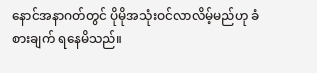နောင်အနာဂတ်တွင် ပိုမိုအသုံးဝင်လာလိမ့်မည်ဟု ခံစားချက် ရနေမိသည်။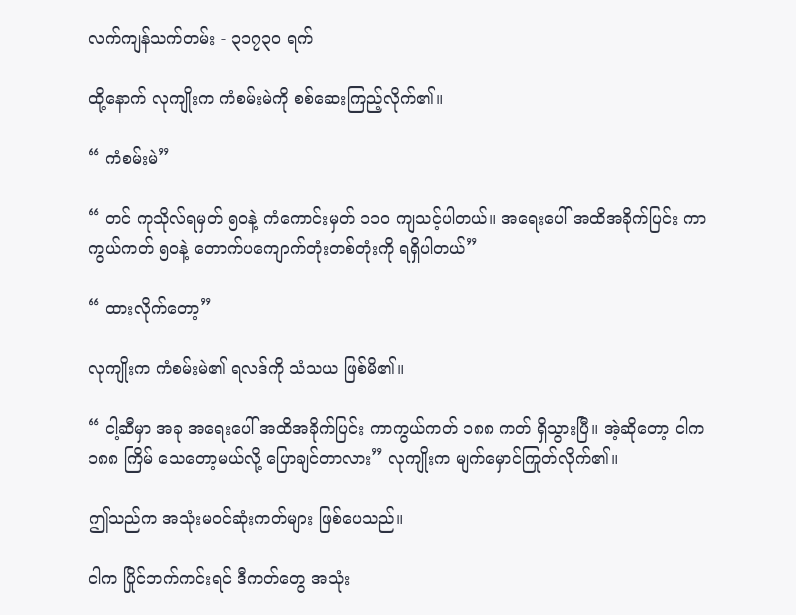လက်ကျန်သက်တမ်း - ၃၁၇၃၀ ရက်

ထို့နောက် လုကျိုးက ကံစမ်းမဲကို စစ်ဆေးကြည့်လိုက်၏။

“ ကံစမ်းမဲ”

“ တင် ကုသိုလ်ရမှတ် ၅၀နဲ့ ကံကောင်းမှတ် ၁၁၀ ကျသင့်ပါတယ်။ အရေးပေါ် အထိအခိုက်ပြင်း ကာကွယ်ကတ် ၅၀နဲ့ တောက်ပကျောက်တုံးတစ်တုံးကို ရရှိပါတယ်”

“ ထားလိုက်တော့”

လုကျိုးက ကံစမ်းမဲ၏ ရလဒ်ကို သံသယ ဖြစ်မိ၏။

“ ငါ့ဆီမှာ အခု အရေးပေါ် အထိအခိုက်ပြင်း ကာကွယ်ကတ် ၁၈၈ ကတ် ရှိသွားပြီ။ အဲ့ဆိုတော့ ငါက ၁၈၈ ကြိမ် သေတော့မယ်လို့ ပြောချင်တာလား” လုကျိုးက မျက်မှောင်ကြုတ်လိုက်၏။

ဤသည်က အသုံးမဝင်ဆုံးကတ်များ ဖြစ်ပေသည်။

ငါက ပြိုင်ဘက်ကင်းရင် ဒီကတ်တွေ အသုံး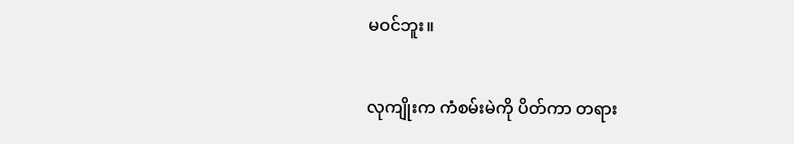မဝင်ဘူး။

လုကျိုးက ကံစမ်းမဲကို ပိတ်ကာ တရား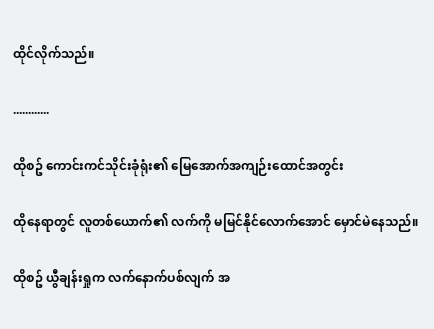ထိုင်လိုက်သည်။

............

ထိုစဥ် ကောင်းကင်သိုင်းခုံရုံး၏ မြေအောက်အကျဉ်းထောင်အတွင်း

ထိုနေရာတွင် လူတစ်ယောက်၏ လက်ကို မမြင်နိုင်လောက်အောင် မှောင်မဲနေသည်။

ထိုစဥ် ယွီချန်းရှုက လက်နောက်ပစ်လျက် အ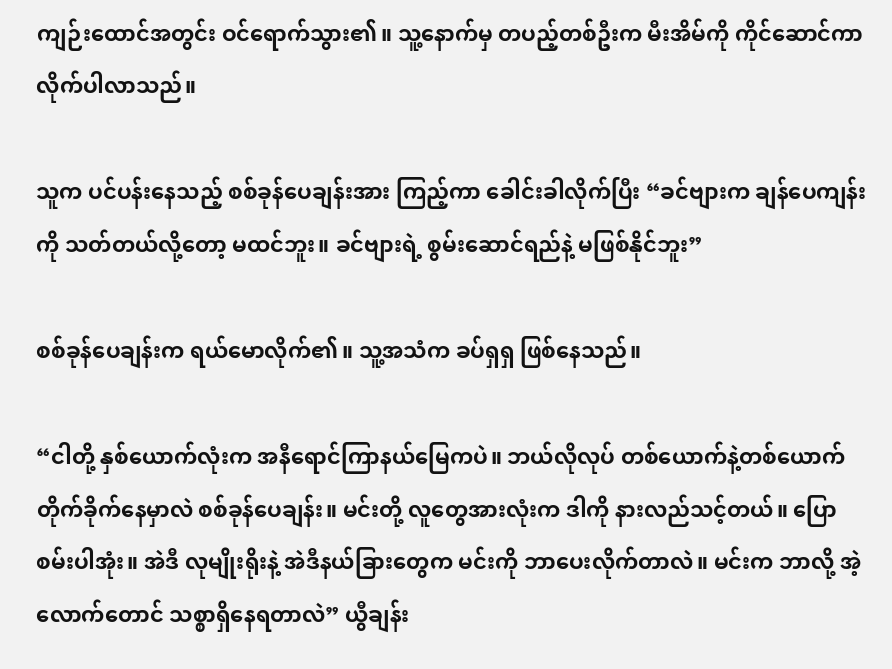ကျဉ်းထောင်အတွင်း ဝင်ရောက်သွား၏။ သူ့နောက်မှ တပည့်တစ်ဦးက မီးအိမ်ကို ကိုင်ဆောင်ကာ လိုက်ပါလာသည်။

သူက ပင်ပန်းနေသည့် စစ်ခုန်ပေချန်းအား ကြည့်ကာ ခေါင်းခါလိုက်ပြီး “ခင်ဗျားက ချန်ပေကျန်းကို သတ်တယ်လို့တော့ မထင်ဘူး။ ခင်ဗျားရဲ့ စွမ်းဆောင်ရည်နဲ့ မဖြစ်နိုင်ဘူး”

စစ်ခုန်ပေချန်းက ရယ်မောလိုက်၏။ သူ့အသံက ခပ်ရှရှ ဖြစ်နေသည်။

“ငါတို့ နှစ်ယောက်လုံးက အနီရောင်ကြာနယ်မြေကပဲ။ ဘယ်လိုလုပ် တစ်ယောက်နဲ့တစ်ယောက် တိုက်ခိုက်နေမှာလဲ စစ်ခုန်ပေချန်း။ မင်းတို့ လူတွေအားလုံးက ဒါကို နားလည်သင့်တယ်။ ပြောစမ်းပါအုံး။ အဲဒီ လုမျိုးရိုးနဲ့ အဲဒီနယ်ခြားတွေက မင်းကို ဘာပေးလိုက်တာလဲ။ မင်းက ဘာလို့ အဲ့လောက်တောင် သစ္စာရှိနေရတာလဲ” ယွီချန်း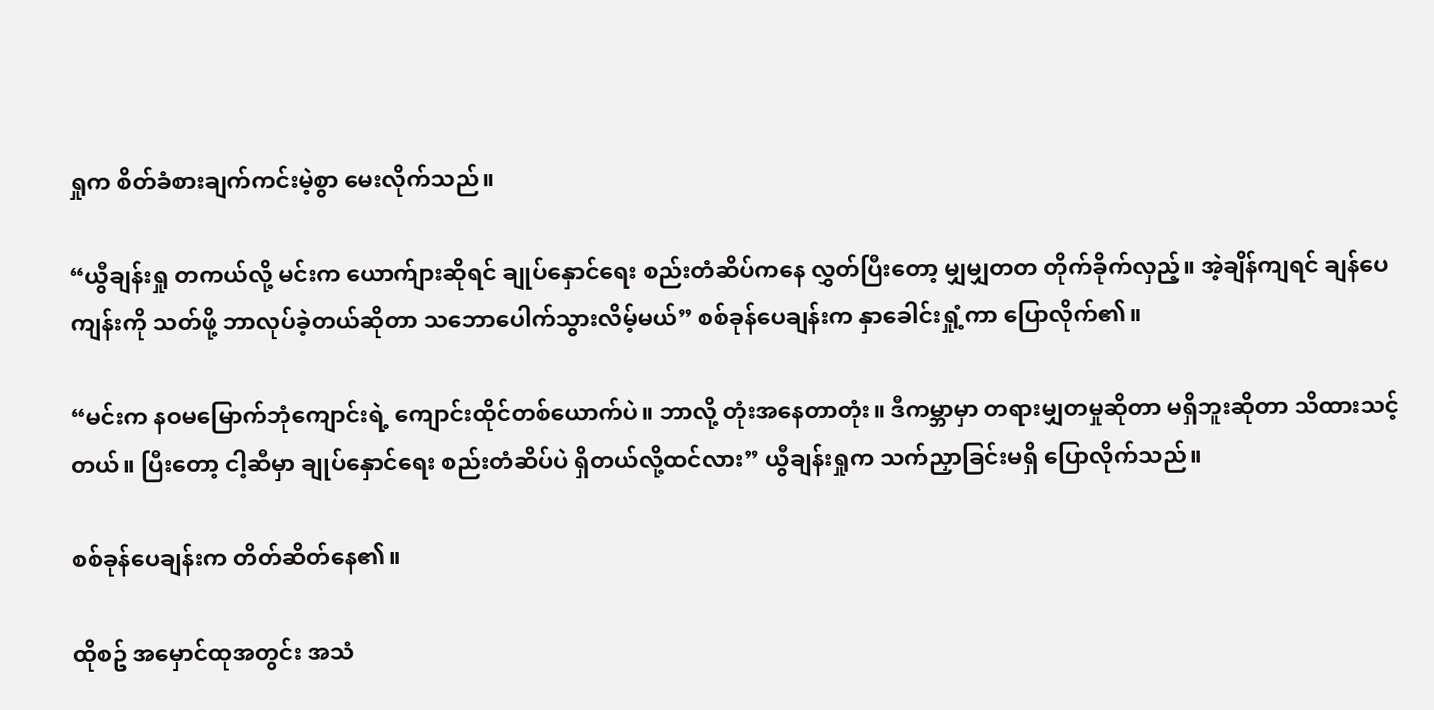ရှုက စိတ်ခံစားချက်ကင်းမဲ့စွာ မေးလိုက်သည်။

“ယွီချန်းရှု တကယ်လို့ မင်းက ယောက်ျားဆိုရင် ချုပ်နှောင်ရေး စည်းတံဆိပ်ကနေ လွှတ်ပြီးတော့ မျှမျှတတ တိုက်ခိုက်လှည့်။ အဲ့ချိန်ကျရင် ချန်ပေကျန်းကို သတ်ဖို့ ဘာလုပ်ခဲ့တယ်ဆိုတာ သဘောပေါက်သွားလိမ့်မယ်” စစ်ခုန်ပေချန်းက နှာခေါင်းရှုံ့ကာ ပြောလိုက်၏။

“မင်းက နဝမမြောက်ဘုံကျောင်းရဲ့ ကျောင်းထိုင်တစ်ယောက်ပဲ။ ဘာလို့ တုံးအနေတာတုံး။ ဒီကမ္ဘာမှာ တရားမျှတမှုဆိုတာ မရှိဘူးဆိုတာ သိထားသင့်တယ်။ ပြီးတော့ ငါ့ဆီမှာ ချုပ်နှောင်ရေး စည်းတံဆိပ်ပဲ ရှိတယ်လို့ထင်လား” ယွီချန်းရှုက သက်ညှာခြင်းမရှိ ပြောလိုက်သည်။

စစ်ခုန်ပေချန်းက တိတ်ဆိတ်နေ၏။

ထိုစဥ် အမှောင်ထုအတွင်း အသံ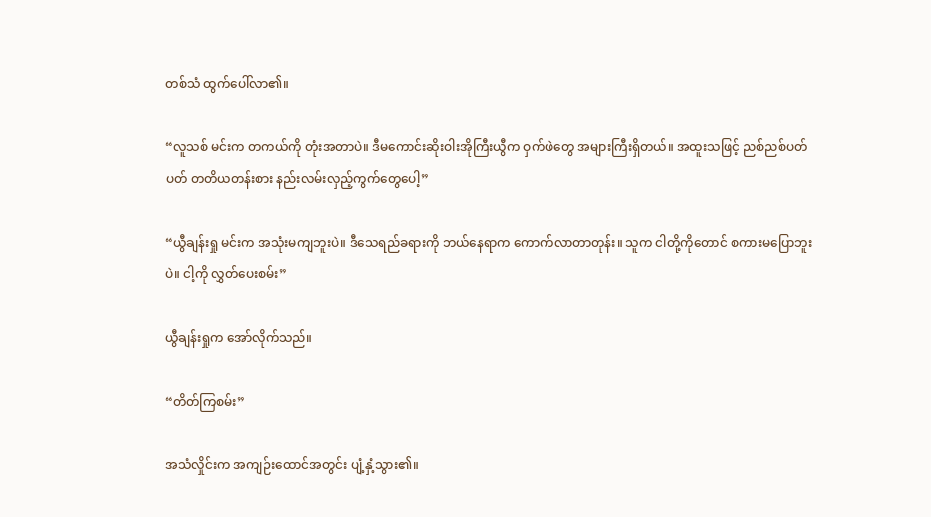တစ်သံ ထွက်ပေါ်လာ၏။

“လူသစ် မင်းက တကယ်ကို တုံးအတာပဲ။ ဒီမကောင်းဆိုးဝါးအိုကြီးယွီက ဝှက်ဖဲတွေ အများကြီးရှိတယ်။ အထူးသဖြင့် ညစ်ညစ်ပတ်ပတ် တတိယတန်းစား နည်းလမ်းလှည့်ကွက်တွေပေါ့”

“ယွီချန်းရှု မင်းက အသုံးမကျဘူးပဲ။ ဒီသေရည်ခရားကို ဘယ်နေရာက ကောက်လာတာတုန်း။ သူက ငါတို့ကိုတောင် စကားမပြောဘူးပဲ။ ငါ့ကို လွှတ်ပေးစမ်း”

ယွီချန်းရှုက အော်လိုက်သည်။

“တိတ်ကြစမ်း”

အသံလှိုင်းက အကျဉ်းထောင်အတွင်း ပျံ့နှံ့သွား၏။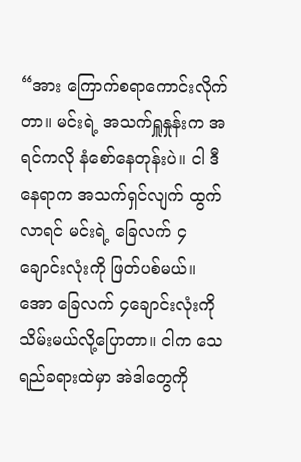“အား ကြောက်စရာကောင်းလိုက်တာ။ မင်းရဲ့ အသက်ရှူနှုန်းက အရင်ကလို နံစော်နေတုန်းပဲ။ ငါ ဒီနေရာက အသက်ရှင်လျက် ထွက်လာရင် မင်းရဲ့ ခြေလက် ၄ချောင်းလုံးကို ဖြတ်ပစ်မယ်။ အော ခြေလက် ၄ချောင်းလုံးကို သိမ်းမယ်လို့ပြောတာ။ ငါက သေရည်ခရားထဲမှာ အဲဒါတွေကို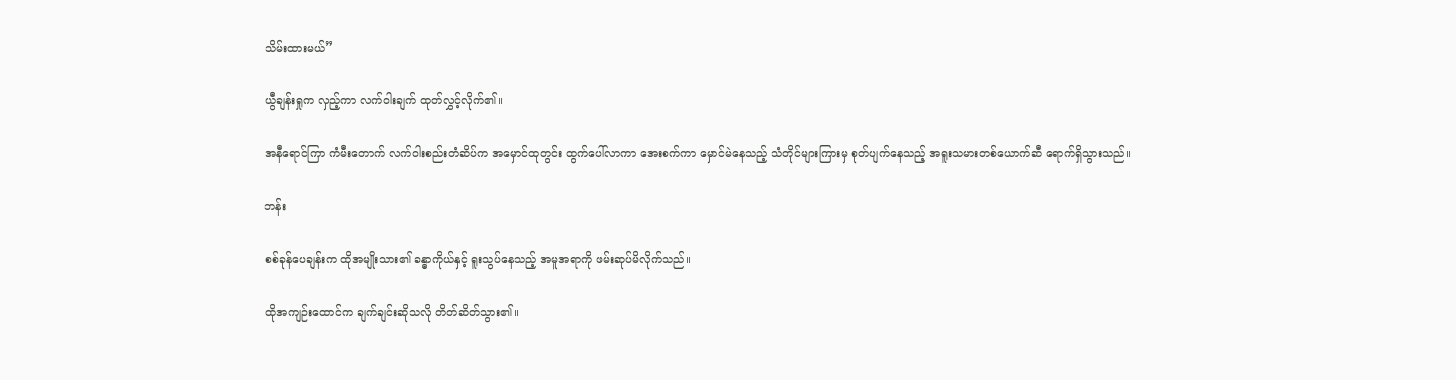သိမ်းထားမယ်”

ယွီချန်းရှုက လှည့်ကာ လက်ဝါးချက် ထုတ်လွှင့်လိုက်၏။

အနီရောင်ကြာ ကံမီးတောက် လက်ဝါးစည်းတံဆိပ်က အမှောင်ထုတွင်း ထွက်ပေါ်လာကာ အေးစက်ကာ မှောင်မဲနေသည့် သံတိုင်များကြားမှ စုတ်ပျက်နေသည့် အရူးသမားတစ်ယောက်ဆီ ရောက်ရှိသွားသည်။

ဘန်း

စစ်ခုန်ပေချန်းက ထိုအမျိုးသား၏ ခန္ဓာကိုယ်နှင့် ရူးသွပ်နေသည့် အမူအရာကို ဖမ်းဆုပ်မိလိုက်သည်။

ထိုအကျဉ်းထောင်က ချက်ချင်းဆိုသလို တိတ်ဆိတ်သွား၏။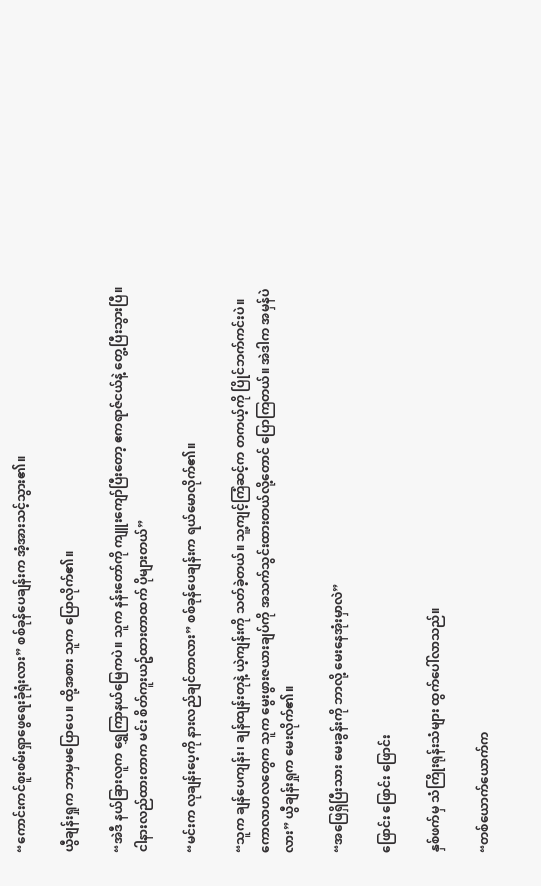“ကောင်းကင်စူးစမ်းရှာဖွေရေးခုံရုံးလား” စစ်ခုန်ပေချန်းက အံ့အားသင့်သွား၏။

ယွီချန်းရှုက ဘာမှမပြောပေ။ ထို့အစား သူက ပြောလိုက်၏။

“အဲဒီ နယ်ခြားလူက ရွှေကြာနယ်မြေကပဲ။ သူက နန်းတော်ကို ကျူးကျော်ပြီးတော့ ဧကရာဇ်ငယ်နဲ့ တွေ့ပြီးသွားပြီ။ ငါနားလည်ထားတာက မင်း စိတ်ကူးယဥ်ထားတာထက် ပိုများတယ်”

“မင်းက လုချန်းပေ့ကို နားလည်ချင်တာလား” စစ်ခုန်ပေချန်းက ရယ်မောလိုက်၏။

“သူက ချန်ပေကျန်း၊ ချန်ထျန်းတုနဲ့ ယဲ့ကျန်းကို သတ်ခဲ့တယ်။ သူ့ကျင့်ကြံဆင့်က တကယ့်ကို ပြိုင်ဘက်ကင်းပဲ။ ကောလာဟလတွေက သူက မွေးဖွားဇယားချပ်ကို အသက်သွင်းထားတယ်လို့တောင် ပြောကြတယ်။ အဲဒါက အမှန်ပဲလား” ယွီချန်းရှုက မေးလိုက်၏။

“အဖြေရှိပြီးသား မေးခွန်းကို ဘာလို့ မေးနေအုံးမှာလဲ”

ဖြောင်း ဖြောင်း ဖြောင်း

နှစ်ဖက်မှ သံကြိုးရုန်းသံများ ထွက်ပေါ်လာသည်။

“တစ်ယောက်ယောက်က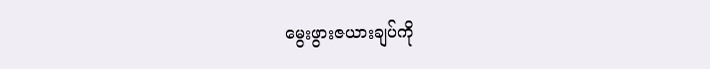မွေးဖွားဇယားချပ်ကို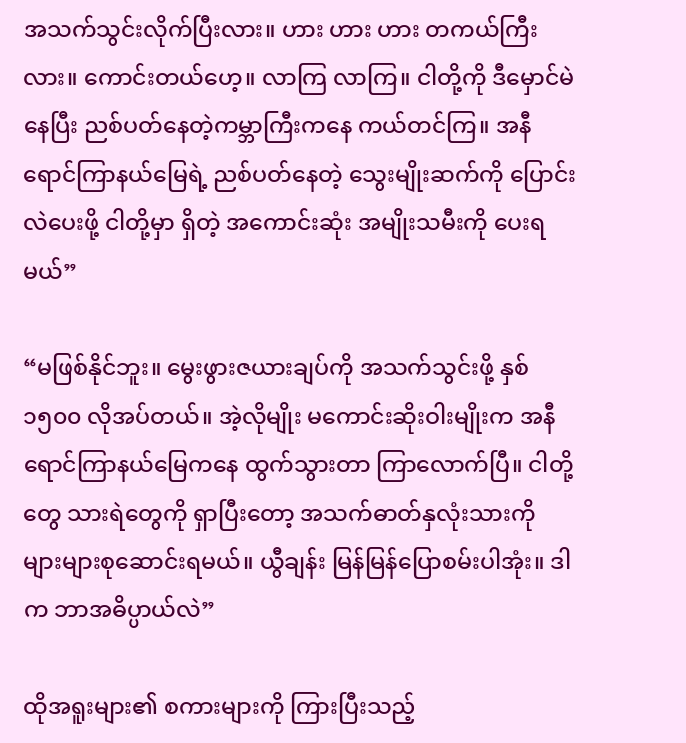အသက်သွင်းလိုက်ပြီးလား။ ဟား ဟား ဟား တကယ်ကြီးလား။ ကောင်းတယ်ဟေ့။ လာကြ လာကြ။ ငါတို့ကို ဒီမှောင်မဲနေပြီး ညစ်ပတ်နေတဲ့ကမ္ဘာကြီးကနေ ကယ်တင်ကြ။ အနီရောင်ကြာနယ်မြေရဲ့ ညစ်ပတ်နေတဲ့ သွေးမျိုးဆက်ကို ပြောင်းလဲပေးဖို့ ငါတို့မှာ ရှိတဲ့ အကောင်းဆုံး အမျိုးသမီးကို ပေးရမယ်”

“မဖြစ်နိုင်ဘူး။ မွေးဖွားဇယားချပ်ကို အသက်သွင်းဖို့ နှစ် ၁၅၀၀ လိုအပ်တယ်။ အဲ့လိုမျိုး မကောင်းဆိုးဝါးမျိုးက အနီရောင်ကြာနယ်မြေကနေ ထွက်သွားတာ ကြာလောက်ပြီ။ ငါတို့တွေ သားရဲတွေကို ရှာပြီးတော့ အသက်ဓာတ်နှလုံးသားကို များများစုဆောင်းရမယ်။ ယွီချန်း မြန်မြန်ပြောစမ်းပါအုံး။ ဒါက ဘာအဓိပ္ပာယ်လဲ”

ထိုအရူးများ၏ စကားများကို ကြားပြီးသည့်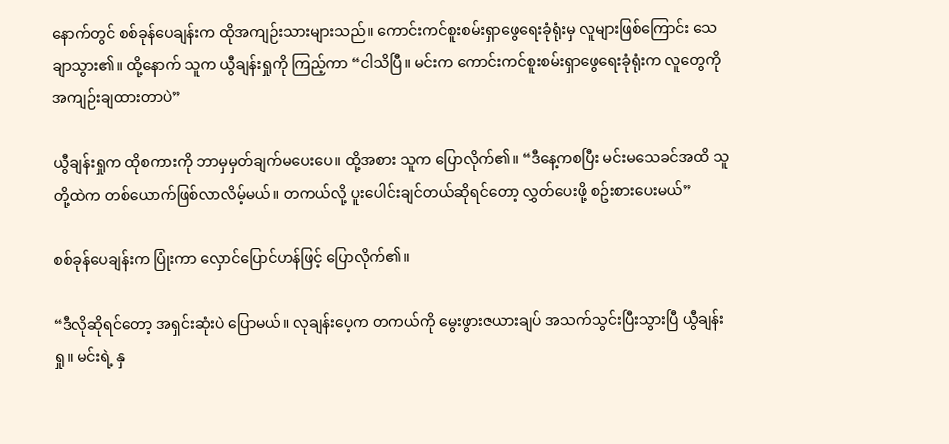နောက်တွင် စစ်ခုန်ပေချန်းက ထိုအကျဉ်းသားများသည်။ ကောင်းကင်စူးစမ်းရှာဖွေရေးခုံရုံးမှ လူများဖြစ်ကြောင်း သေချာသွား၏။ ထို့နောက် သူက ယွီချန်းရှုကို ကြည့်ကာ “ငါသိပြီ။ မင်းက ကောင်းကင်စူးစမ်းရှာဖွေရေးခုံရုံးက လူတွေကို အကျဉ်းချထားတာပဲ”

ယွီချန်းရှုက ထိုစကားကို ဘာမှမှတ်ချက်မပေးပေ။ ထို့အစား သူက ပြောလိုက်၏။ “ဒီနေ့ကစပြီး မင်းမသေခင်အထိ သူတို့ထဲက တစ်ယောက်ဖြစ်လာလိမ့်မယ်။ တကယ်လို့ ပူးပေါင်းချင်တယ်ဆိုရင်တော့ လွှတ်ပေးဖို့ စဥ်းစားပေးမယ်”

စစ်ခုန်ပေချန်းက ပြုံးကာ လှောင်ပြောင်ဟန်ဖြင့် ပြောလိုက်၏။

“ဒီလိုဆိုရင်တော့ အရှင်းဆုံးပဲ ပြောမယ်။ လုချန်းပေ့က တကယ်ကို မွေးဖွားဇယားချပ် အသက်သွင်းပြီးသွားပြီ ယွီချန်းရှု။ မင်းရဲ့ နှ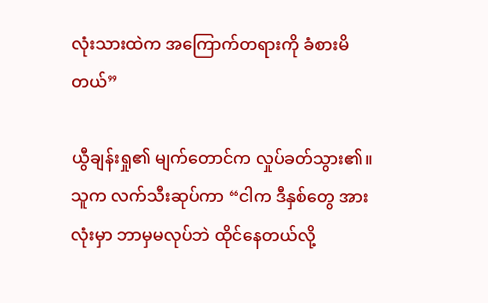လုံးသားထဲက အကြောက်တရားကို ခံစားမိတယ်”

ယွီချန်းရှု၏ မျက်တောင်က လှုပ်ခတ်သွား၏။ သူက လက်သီးဆုပ်ကာ “ငါက ဒီနှစ်တွေ အားလုံးမှာ ဘာမှမလုပ်ဘဲ ထိုင်နေတယ်လို့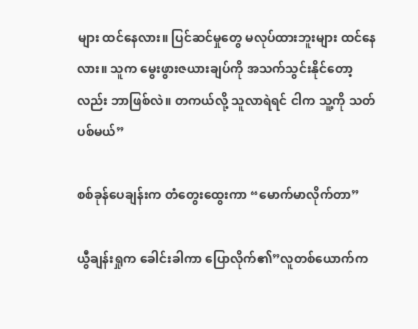များ ထင်နေလား။ ပြင်ဆင်မှုတွေ မလုပ်ထားဘူးများ ထင်နေလား။ သူက မွေးဖွားဇယားချပ်ကို အသက်သွင်းနိုင်တော့လည်း ဘာဖြစ်လဲ။ တကယ်လို့ သူလာရဲရင် ငါက သူ့ကို သတ်ပစ်မယ်”

စစ်ခုန်ပေချန်းက တံတွေးထွေးကာ “မောက်မာလိုက်တာ”

ယွီချန်းရှုက ခေါင်းခါကာ ပြောလိုက်၏”လူတစ်ယောက်က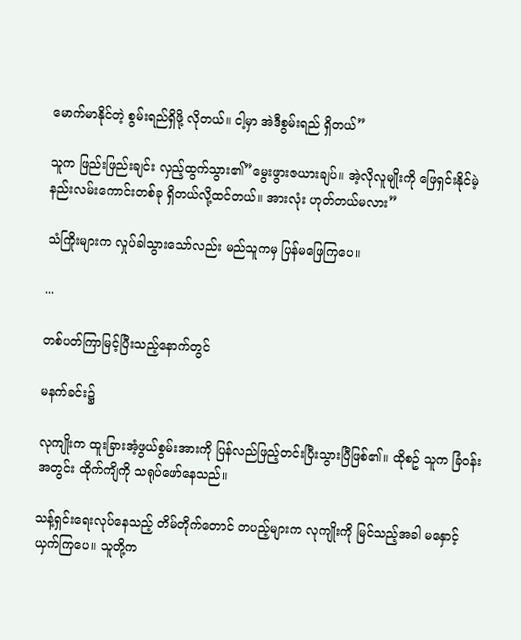မောက်မာနိုင်တဲ့ စွမ်းရည်ရှိဖို့ လိုတယ်။ ငါ့မှာ အဲဒီစွမ်းရည် ရှိတယ်”

သူက ဖြည်းဖြည်းချင်း လှည့်ထွက်သွား၏”မွေးဖွားဇယားချပ်။ အဲ့လိုလူမျိုးကို ဖြေရှင်းနိုင်မဲ့ နည်းလမ်းကောင်းတစ်ခု ရှိတယ်လို့ထင်တယ်။ အားလုံး ဟုတ်တယ်မလား”

သံကြိုးများက လှုပ်ခါသွားသော်လည်း မည်သူကမှ ပြန်မဖြေကြပေ။

...

တစ်ပတ်ကြာမြင့်ပြီးသည့်နောက်တွင်

မနက်ခင်း၌

လုကျိုးက ထူးခြားအံ့ဖွယ်စွမ်းအားကို ပြန်လည်ဖြည့်တင်းပြီးသွားပြီဖြစ်၏။ ထိုစဥ် သူက ခြံဝန်းအတွင်း ထိုက်ကျိကို သရုပ်ဖော်နေသည်။

သန့်ရှင်းရေးလုပ်နေသည့် တိမ်တိုက်တောင် တပည့်များက လုကျိုးကို မြင်သည့်အခါ မနှောင့်ယှက်ကြပေ။ သူတို့က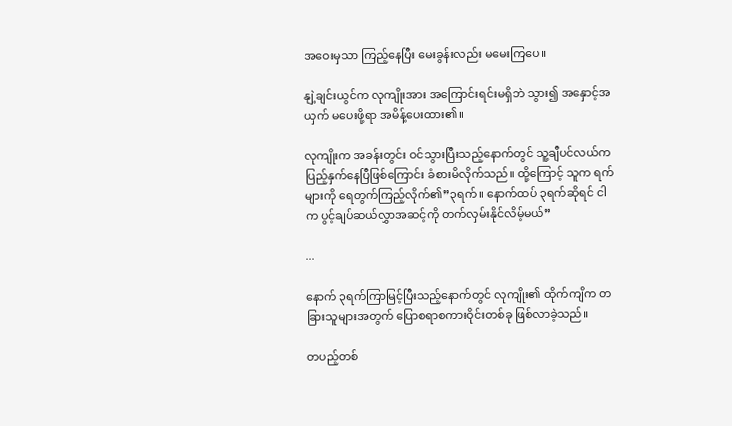အဝေးမှသာ ကြည့်နေပြီး မေးခွန်းလည်း မမေးကြပေ။

နျဲ့ချင်းယွင်က လုကျိုးအား အကြောင်းရင်းမရှိဘဲ သွား၍ အနှောင့်အယှက် မပေးဖို့ရာ အမိန့်ပေးထား၏။

လုကျိုးက အခန်းတွင်း ဝင်သွားပြီးသည့်နောက်တွင် သူ့ချီပင်လယ်က ပြည့်နှက်နေပြီဖြစ်ကြောင်း ခံစားမိလိုက်သည်။ ထို့ကြောင့် သူက ရက်များကို ရေတွက်ကြည့်လိုက်၏”၃ရက်။ နောက်ထပ် ၃ရက်ဆိုရင် ငါက ပွင့်ချပ်ဆယ်လွှာအဆင့်ကို တက်လှမ်းနိုင်လိမ့်မယ်”

...

နောက် ၃ရက်ကြာမြင့်ပြီးသည့်နောက်တွင် လုကျိုး၏ ထိုက်ကျိက တခြားသူများအတွက် ပြောစရာစကားဝိုင်းတစ်ခု ဖြစ်လာခဲ့သည်။

တပည့်တစ်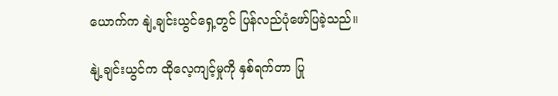ယောက်က နျဲ့ချင်းယွင်ရှေ့တွင် ပြန်လည်ပုံဖော်ပြခဲ့သည်။

နျဲ့ချင်းယွင်က ထိုလေ့ကျင့်မှုကို နှစ်ရက်တာ ပြု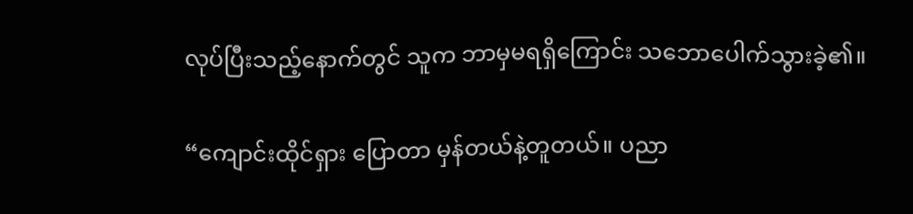လုပ်ပြီးသည့်နောက်တွင် သူက ဘာမှမရရှိကြောင်း သဘောပေါက်သွားခဲ့၏။

“ကျောင်းထိုင်ရှား ပြောတာ မှန်တယ်နဲ့တူတယ်။ ပညာ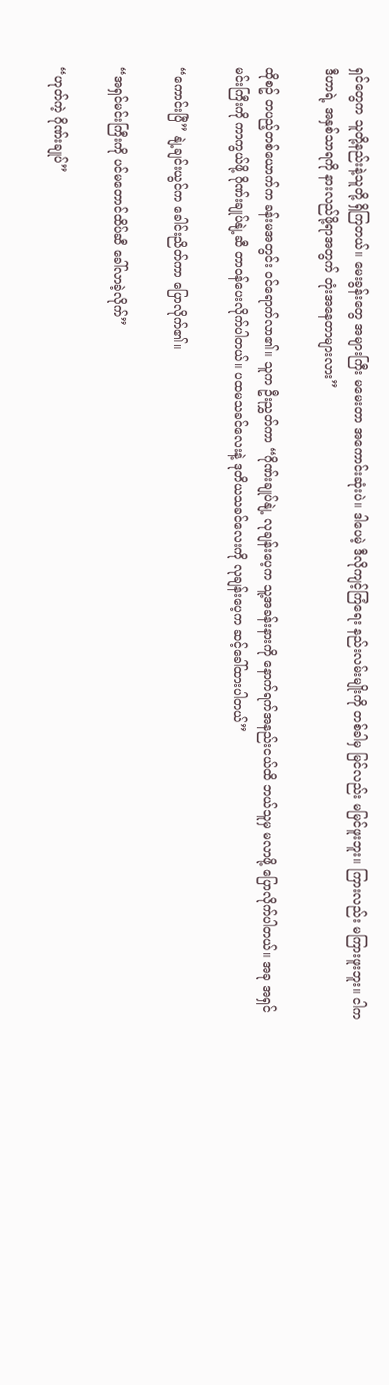ရှင်တွေက သူတို့နည်းနဲ့သူတို့ ရှိကြတယ်။ မေးခွန်းတွေ အများကြီး မမေးတာ အကောင်းဆုံးပဲ။ ဒါပေမဲ့ ဒီလိုကျင့်ကြံရေး နည်းလမ်းမျိုးကို တစ်ခါမှ မြင်လည်း မမြင်ဖူးဘူး။ ကြားလည်း မကြားဖူးဘူး။ ငါက ဒီဟာရဲ့ အနှစ်သာရကို နားလည်ဖို့ရာအတွက် တုံးအနေတာများလား”

ထိုစဥ် တပည့်တစ်ယောက်က ခန်းမအတွင်း ဝင်ရောက်လာ၏။ သူက ဦးညွှတ်ကာ “ဂိုဏ်းချုပ်နျဲ့ လုချန်းပေ့က သူ့အခန်းနားကို နောက်ရက်အနည်းငယ်ထိ ဘယ်သူမှ မလာဖို့ ပြောလိုက်ပါတယ်။ အခု အရှင်မင်းကြီးကို ကာကွယ်ဖို့ ဂိုဏ်းချုပ်နျဲ့ဆီ တာဝန်ပေးလိုက်ပါတယ်။ ပထမသခင်လေးနဲ့ ဒုတိယသခင်လေးကို လုချန်းပေ့က ဆင့်ခေါ်ထားပါတယ်”

“ကောင်းပြီ” နျဲ့ချင်းယွင်က ခေါင်းညိတ်ကာ ပြောလိုက်၏။

“အရှင်မင်းကြီးကို ပင်မတောင်ထိပ်ဆီ ခေါ်လာခဲ့လိုက်”

“ဟုတ်ကဲ့ ဂိုဏ်းချုပ်”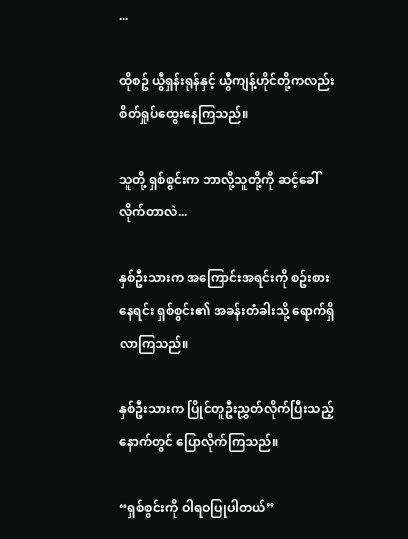...

ထိုစဥ် ယွီရှန်းရုန်နှင့် ယွီကျန့်ဟိုင်တို့ကလည်း စိတ်ရှုပ်ထွေးနေကြသည်။

သူတို့ ရှစ်စွင်းက ဘာလို့သူတို့ကို ဆင့်ခေါ်လိုက်တာလဲ...

နှစ်ဦးသားက အကြောင်းအရင်းကို စဥ်းစားနေရင်း ရှစ်စွင်း၏ အခန်းတံခါးသို့ ရောက်ရှိလာကြသည်။

နှစ်ဦးသားက ပြိုင်တူဦးညွှတ်လိုက်ပြီးသည့်နောက်တွင် ပြောလိုက်ကြသည်။

“ရှစ်စွင်းကို ဝါရဝပြုပါတယ်”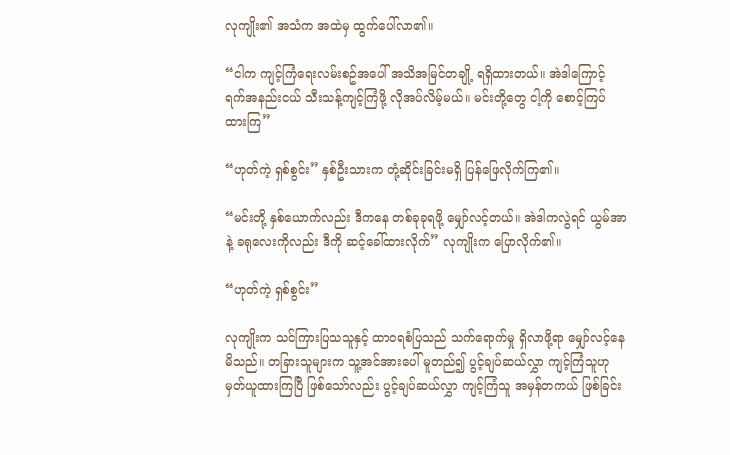လုကျိုး၏ အသံက အထဲမှ ထွက်ပေါ်လာ၏။

“ငါက ကျင့်ကြံရေးလမ်းစဥ်အပေါ် အသိအမြင်တချို့ ရရှိထားတယ်။ အဲဒါကြောင့် ရက်အနည်းငယ် သီးသန့်ကျင့်ကြံဖို့ လိုအပ်လိမ့်မယ်။ မင်းတို့တွေ ငါ့ကို စောင့်ကြပ်ထားကြ”

“ဟုတ်ကဲ့ ရှစ်စွင်း” နှစ်ဦးသားက တုံ့ဆိုင်းခြင်းမရှိ ပြန်ဖြေလိုက်ကြ၏။

“မင်းတို့ နှစ်ယောက်လည်း ဒီကနေ တစ်ခုခုရဖို့ မျှော်လင့်တယ်။ အဲဒါကလွဲရင် ယွမ်အာနဲ့ ခရုလေးကိုလည်း ဒီကို ဆင့်ခေါ်ထားလိုက်” လုကျိုးက ပြောလိုက်၏။

“ဟုတ်ကဲ့ ရှစ်စွင်း”

လုကျိုးက သင်ကြားပြသသူနှင့် ထာဝရစံပြသည် သက်ရောက်မှု ရှိလာဖို့ရာ မျှော်လင့်နေမိသည်။ တခြားသူများက သူ့အင်အားပေါ် မူတည်၍ ပွင့်ချပ်ဆယ်လွှာ ကျင့်ကြံသူဟု မှတ်ယူထားကြပြီ ဖြစ်သော်လည်း ပွင့်ချပ်ဆယ်လွှာ ကျင့်ကြံသူ အမှန်တကယ် ဖြစ်ခြင်း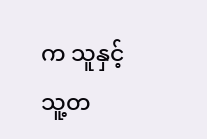က သူနှင့် သူ့တ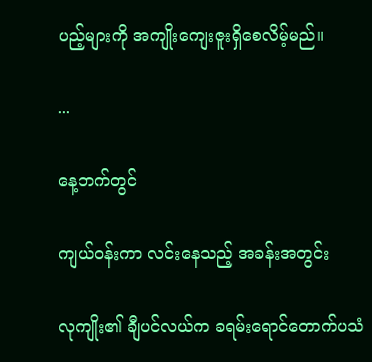ပည့်များကို အကျိုးကျေးဇူးရှိစေလိမ့်မည်။

...

နေ့ဘက်တွင်

ကျယ်ဝန်းကာ လင်းနေသည့် အခန်းအတွင်း

လုကျိုး၏ ချီပင်လယ်က ခရမ်းရောင်တောက်ပသံ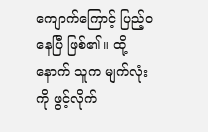ကျောက်ကြောင့် ပြည့်ဝနေပြီ ဖြစ်၏။ ထို့နောက် သူက မျက်လုံးကို ဖွင့်လိုက်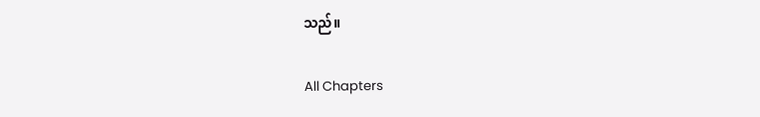သည်။

All Chapters